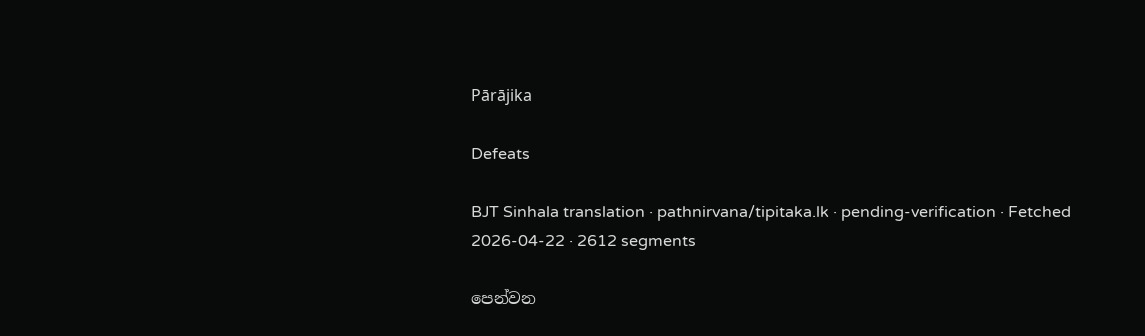Pārājika

Defeats

BJT Sinhala translation · pathnirvana/tipitaka.lk · pending-verification · Fetched 2026-04-22 · 2612 segments

පෙන්වන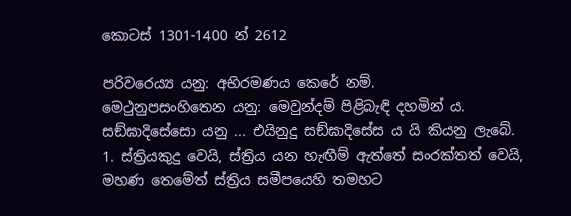කොටස් 1301-1400 න් 2612

පරිවරෙය්‍ය යනු: අභිරමණය කෙරේ නම්.
මෙථුනුපසංහිතෙන යනු: මෙවුන්දම් පිළිබැඳි දහමින් ය.
සඞ්ඝාදිසේසො යනු ... එයිනුදු සඞ්ඝාදිසේස ය යි කියනු ලැබේ.
1. ස්ත්‍රියකුදු වෙයි, ස්ත්‍රිය යන හැඟීම් ඇත්තේ සංරක්තත් වෙයි, මහණ තෙමේත් ස්ත්‍රිය සමීපයෙහි තමහට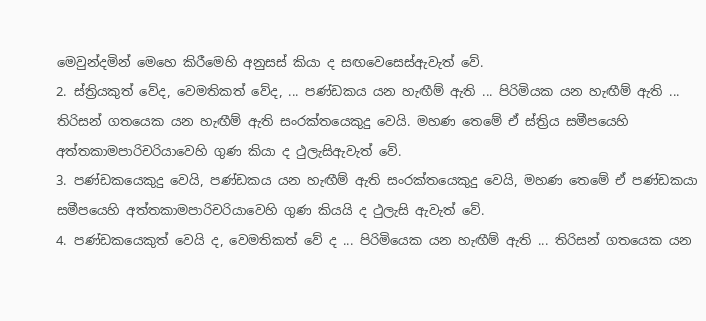මෙවුන්දමින් මෙහෙ කිරීමෙහි අනුසස් කියා ද සඟවෙසෙස්ඇවැත් වේ.
2. ස්ත්‍රියකුත් වේද, වෙමතිකත් වේද, ... පණ්ඩකය යන හැඟීම් ඇති ... පිරිමියක යන හැඟීම් ඇති ... තිරිසන් ගතයෙක යන හැඟීම් ඇති සංරක්තයෙකුදු වෙයි. මහණ තෙමේ ඒ ස්ත්‍රිය සමීපයෙහි අත්තකාමපාරිචරියාවෙහි ගුණ කියා ද ථුලැසිඇවැත් වේ.
3. පණ්ඩකයෙකුදු වෙයි, පණ්ඩකය යන හැඟීම් ඇති සංරක්තයෙකුදු වෙයි, මහණ තෙමේ ඒ පණ්ඩකයා සමීපයෙහි අත්තකාමපාරිචරියාවෙහි ගුණ කියයි ද ථුලැසි ඇවැත් වේ.
4. පණ්ඩකයෙකුත් වෙයි ද, වෙමතිකත් වේ ද ... පිරිමියෙක යන හැඟීම් ඇති ... තිරිසන් ගතයෙක යන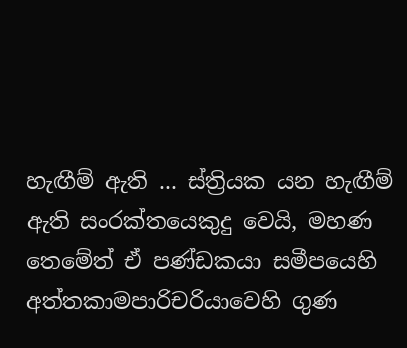හැඟීම් ඇති ... ස්ත්‍රියක යන හැඟීම් ඇති සංරක්තයෙකුදු වෙයි, මහණ තෙමේත් ඒ පණ්ඩකයා සමීපයෙහි අත්තකාමපාරිචරියාවෙහි ගුණ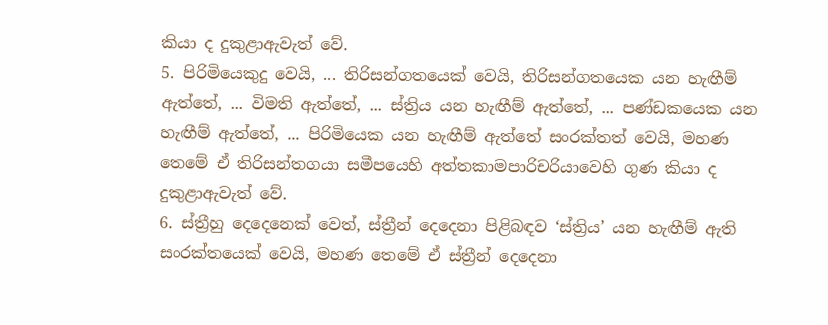කියා ද දුකුළාඇවැත් වේ.
5. පිරිමියෙකුදු වෙයි, ... තිරිසන්ගතයෙක් වෙයි, තිරිසන්ගතයෙක යන හැඟීම් ඇත්තේ, ... විමති ඇත්තේ, ... ස්ත්‍රිය යන හැඟීම් ඇත්තේ, ... පණ්ඩකයෙක යන හැඟීම් ඇත්තේ, ... පිරිමියෙක යන හැඟීම් ඇත්තේ සංරක්තත් වෙයි, මහණ තෙමේ ඒ තිරිසන්තගයා සමීපයෙහි අත්තකාමපාරිචරියාවෙහි ගුණ කියා ද දුකුළාඇවැත් වේ.
6. ස්ත්‍රීහු දෙදෙනෙක් වෙත්, ස්ත්‍රීන් දෙදෙනා පිළිබඳව ‘ස්ත්‍රිය’ යන හැඟීම් ඇති සංරක්තයෙක් වෙයි, මහණ තෙමේ ඒ ස්ත්‍රීන් දෙදෙනා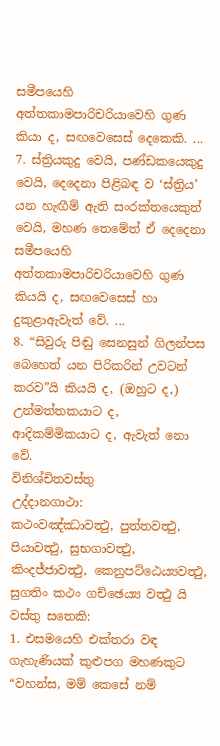සමීපයෙහි අත්තකාමපාරිචරියාවෙහි ගුණ කියා ද, සඟවෙසෙස් දෙකෙකි. ...
7. ස්ත්‍රියකුදු වෙයි, පණ්ඩකයෙකුදු වෙයි, දෙදෙනා පිළිබඳ ව ‘ස්ත්‍රිය’ යන හැඟීම් ඇති සංරක්තයෙකුත් වෙයි, මහණ තෙමේත් ඒ දෙදෙනා සමීපයෙහි අත්තකාමපාරිචරියාවෙහි ගුණ කියයි ද, සඟවෙසෙස් හා දුකුළාඇවැත් වේ. ...
8. “සිවුරු පිඬු සෙනසුන් ගිලන්පස බෙහෙත් යන පිරිකරින් උවටන් කරව”යි කියයි ද, (ඔහුට ද,) උන්මත්තකයාට ද, ආදිකම්මිකයාට ද, ඇවැත් නො වේ.
විනිශ්චිතවස්තු
උද්දානගාථා:
කථංවඤ්ඣාවත්‍ථු, පුත්තවත්‍ථු, පියාවත්‍ථු, සුභගාවත්‍ථු, කිංදජ්ජාවත්‍ථු, කෙනුපට්ඨෙය්‍යවත්‍ථු, සුගතිං කථං ගච්ඡෙය්‍ය වත්‍ථු යි වස්තු සතෙකි:
1. එසමයෙහි එක්තරා වඳ ගැහැණියක් කුළුපග මහණකුට “වහන්ස, මම් කෙසේ නම්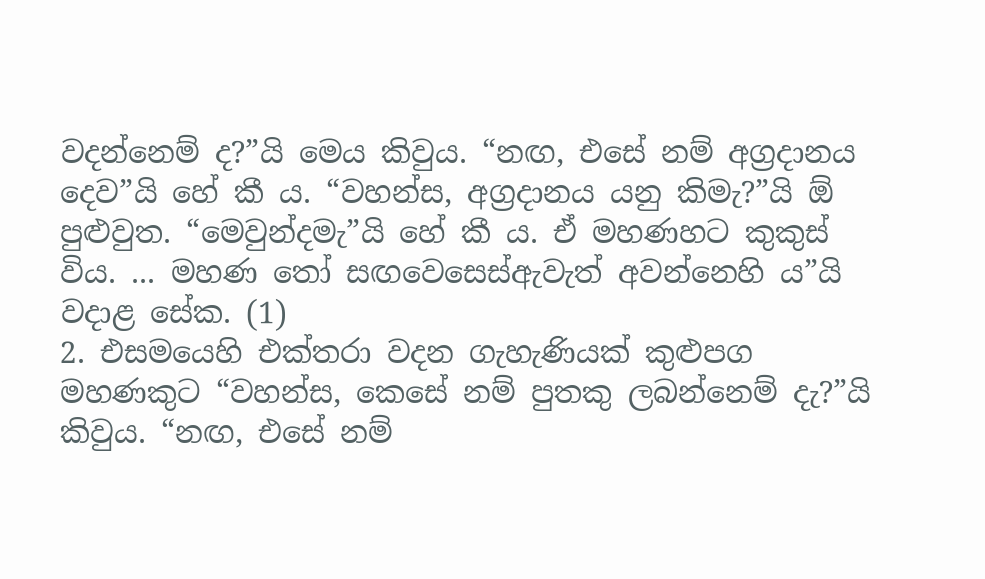වදන්නෙම් ද?”යි මෙය කිවුය. “නඟ, එසේ නම් අග්‍රදානය දෙව”යි හේ කී ය. “වහන්ස, අග්‍රදානය යනු කිමැ?”යි ඕ පුළුවුත. “මෙවුන්දමැ”යි හේ කී ය. ඒ මහණහට කුකුස් විය. ... මහණ තෝ සඟවෙසෙස්ඇවැත් අවන්නෙහි ය”යි වදාළ සේක. (1)
2. එසමයෙහි එක්තරා වදන ගැහැණියක් කුළුපග මහණකුට “වහන්ස, කෙසේ නම් පුතකු ලබන්නෙම් දැ?”යි කිවුය. “නඟ, එසේ නම්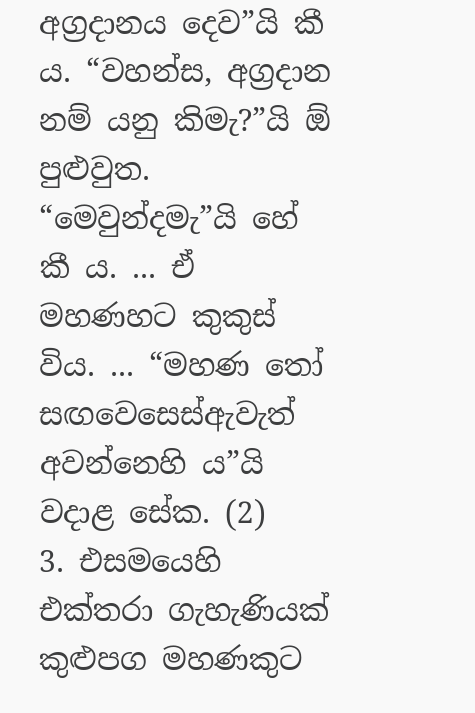අග්‍රදානය දෙව”යි කී ය. “වහන්ස, අග්‍රදාන නම් යනු කිමැ?”යි ඕ පුළුවුත. “මෙවුන්දමැ”යි හේ කී ය. ... ඒ මහණහට කුකුස් විය. ... “මහණ තෝ සඟවෙසෙස්ඇවැත් අවන්නෙහි ය”යි වදාළ සේක. (2)
3. එසමයෙහි එක්තරා ගැහැණියක් කුළුපග මහණකුට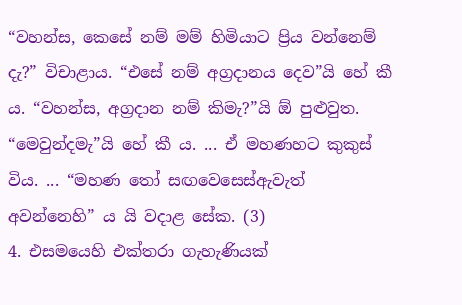“වහන්ස, කෙසේ නම් මම් හිමියාට ප්‍රිය වන්නෙම් දැ?” විචාළාය. “එසේ නම් අග්‍රදානය දෙව”යි හේ කී ය. “වහන්ස, අග්‍රදාන නම් කිමැ?”යි ඕ පුළුවුත. “මෙවුන්දමැ”යි හේ කී ය. ... ඒ මහණහට කුකුස් විය. ... “මහණ තෝ සඟවෙසෙස්ඇවැත් අවන්නෙහි” ය යි වදාළ සේක. (3)
4. එසමයෙහි එක්තරා ගැහැණියක්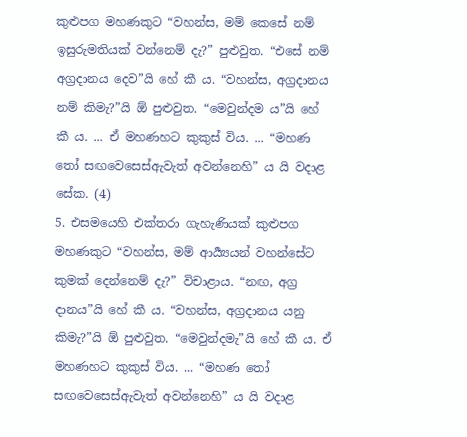කුළුපග මහණකුට “වහන්ස, මම් කෙසේ නම් ඉසුරුමතියක් වන්නෙම් දැ?” පුළුවුත. “එසේ නම් අග්‍රදානය දෙව”යි හේ කී ය. “වහන්ස, අග්‍රදානය නම් කිමැ?”යි ඕ පුළුවුත. “මෙවුන්දම ය”යි හේ කී ය. ... ඒ මහණහට කුකුස් විය. ... “මහණ තෝ සඟවෙසෙස්ඇවැත් අවන්නෙහි” ය යි වදාළ සේක. (4)
5. එසමයෙහි එක්තරා ගැහැණියක් කුළුපග මහණකුට “වහන්ස, මම් ආර්‍ය්‍යයන් වහන්සේට කුමක් දෙන්නෙම් දැ?” විචාළාය. “නඟ, අග්‍ර දානය”යි හේ කී ය. “වහන්ස, අග්‍රදානය යනු කිමැ?”යි ඕ පුළුවුත. “මෙවුන්දමැ”යි හේ කී ය. ඒ මහණහට කුකුස් විය. ... “මහණ තෝ සඟවෙසෙස්ඇවැත් අවන්නෙහි” ය යි වදාළ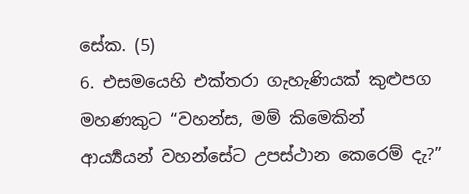සේක. (5)
6. එසමයෙහි එක්තරා ගැහැණියක් කුළුපග මහණකුට “වහන්ස, මම් කිමෙකින් ආර්‍ය්‍යයන් වහන්සේට උපස්ථාන කෙරෙම් දැ?”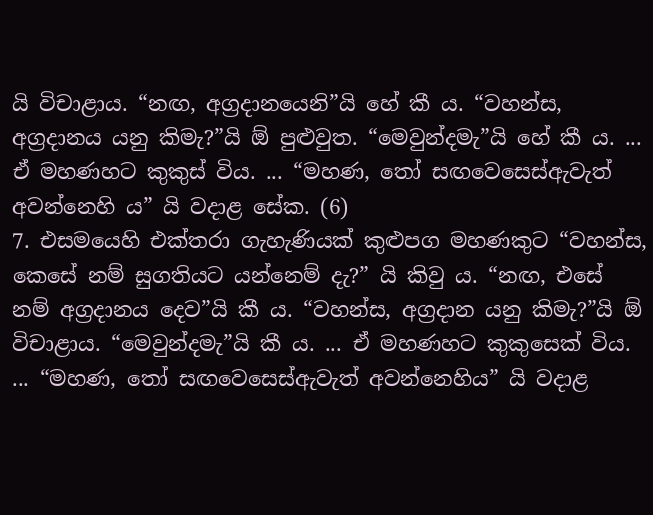යි විචාළාය. “නඟ, අග්‍රදානයෙනි”යි හේ කී ය. “වහන්ස, අග්‍රදානය යනු කිමැ?”යි ඕ පුළුවුත. “මෙවුන්දමැ”යි හේ කී ය. ... ඒ මහණහට කුකුස් විය. ... “මහණ, තෝ සඟවෙසෙස්ඇවැත් අවන්නෙහි ය” යි වදාළ සේක. (6)
7. එසමයෙහි එක්තරා ගැහැණියක් කුළුපග මහණකුට “වහන්ස, කෙසේ නම් සුගතියට යන්නෙම් දැ?” යි කිවු ය. “නඟ, එසේ නම් අග්‍රදානය දෙව”යි කී ය. “වහන්ස, අග්‍රදාන යනු කිමැ?”යි ඕ විචාළාය. “මෙවුන්දමැ”යි කී ය. ... ඒ මහණහට කුකුසෙක් විය. ... “මහණ, තෝ සඟවෙසෙස්ඇවැත් අවන්නෙහිය” යි වදාළ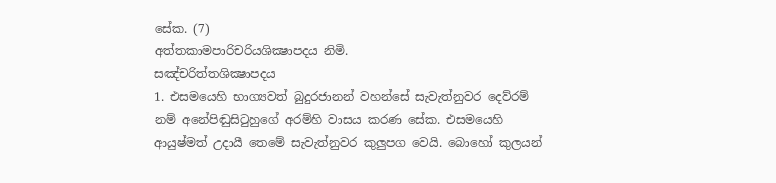සේක. (7)
අත්තකාමපාරිචරියශික්‍ෂාපදය නිමි.
සඤ්චරිත්තශික්‍ෂාපදය
1. එසමයෙහි භාග්‍යවත් බුදුරජානන් වහන්සේ සැවැත්නුවර දෙව්රම් නම් අනේපිඬුසිටුහුගේ අරම්හි වාසය කරණ සේක. එසමයෙහි ආයුෂ්මත් උදායී තෙමේ සැවැත්නුවර කුලුපග වෙයි. බොහෝ කුලයන්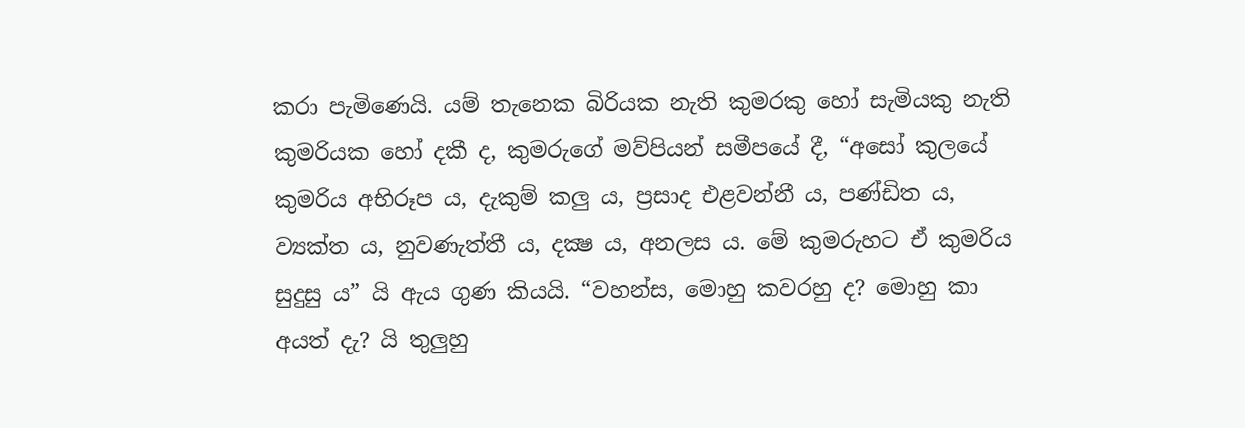කරා පැමිණෙයි. යම් තැනෙක බිරියක නැති කුමරකු හෝ සැමියකු නැති කුමරියක හෝ දකී ද, කුමරුගේ මව්පියන් සමීපයේ දී, “අසෝ කුලයේ කුමරිය අභිරූප ය, දැකුම් කලු ය, ප්‍රසාද එළවන්නී ය, පණ්ඩිත ය, ව්‍යක්ත ය, නුවණැත්තී ය, දක්‍ෂ ය, අනලස ය. මේ කුමරුහට ඒ කුමරිය සුදුසු ය” යි ඇය ගුණ කියයි. “වහන්ස, මොහු කවරහු ද? මොහු කා අයත් දැ? යි තුලුහු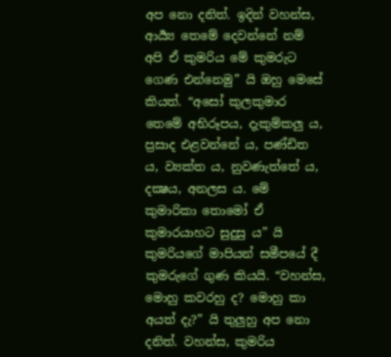අප නො දනිත්. ඉදින් වහන්ස, ආර්‍ය්‍ය තෙමේ දෙවන්නේ නම් අපි ඒ කුමරිය මේ කුමරුට ගෙණ එන්නෙමු” යි ඔහු මෙසේ කියත්. “අසෝ කුලකුමාර තෙමේ අභිරූපය, දැකුම්කලු ය, ප්‍රසාද එළවන්නේ ය, පණ්ඩිත ය, ව්‍යක්ත ය, නුවණැත්තේ ය, දක්‍ෂය, අනලස ය. මේ කුමාරිකා තොමෝ ඒ කුමාරයාහට සුදුසු ය” යි කුමරියගේ මාපියන් සමීපයේ දී කුමරුගේ ගුණ කියයි. “වහන්ස, මොහු කවරහු ද? මොහු කා අයත් දැ?” යි තුලුහු අප නො දනිත්. වහන්ස, කුමරිය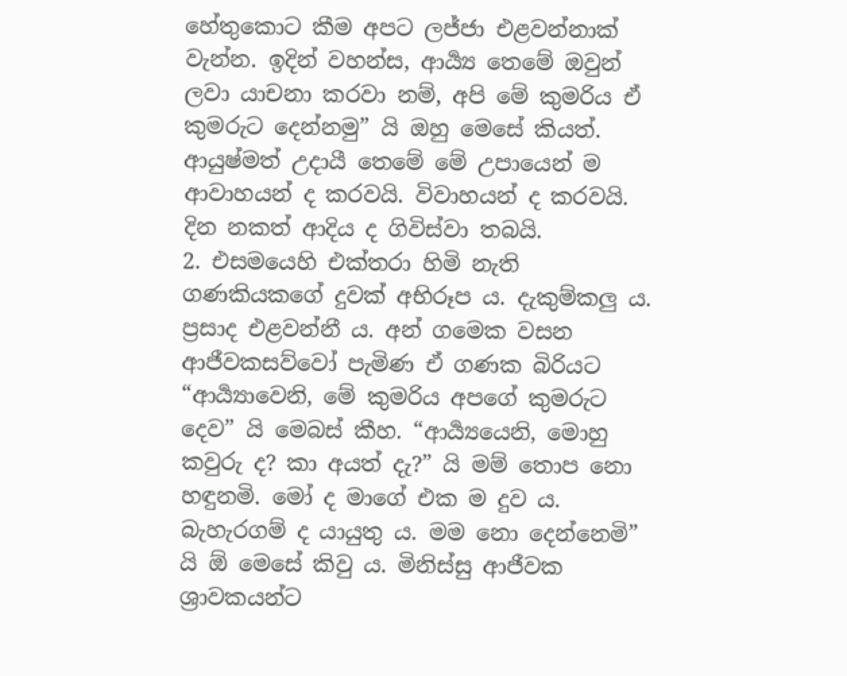හේතුකොට කීම අපට ලජ්ජා එළවන්නාක් වැන්න. ඉදින් වහන්ස, ආර්‍ය්‍ය තෙමේ ඔවුන් ලවා යාචනා කරවා නම්, අපි මේ කුමරිය ඒ කුමරුට දෙන්නමු” යි ඔහු මෙසේ කියත්. ආයුෂ්මත් උදායී තෙමේ මේ උපායෙන් ම ආවාහයන් ද කරවයි. විවාහයන් ද කරවයි. දින නකත් ආදිය ද ගිවිස්වා තබයි.
2. එසමයෙහි එක්තරා හිමි නැති ගණකියකගේ දුවක් අභිරූප ය. දැකුම්කලු ය. ප්‍රසාද එළවන්නී ය. අන් ගමෙක වසන ආජීවකසව්වෝ පැමිණ ඒ ගණක බිරියට “ආර්‍ය්‍යාවෙනි, මේ කුමරිය අපගේ කුමරුට දෙව” යි මෙබස් කීහ. “ආර්‍ය්‍යයෙනි, මොහු කවුරු ද? කා අයත් දැ?” යි මම් තොප නො හඳුනමි. මෝ ද මාගේ එක ම දුව ය. බැහැරගම් ද යායුතු ය. මම නො දෙන්නෙමි” යි ඕ මෙසේ කිවු ය. මිනිස්සු ආජීවක ශ්‍රාවකයන්ට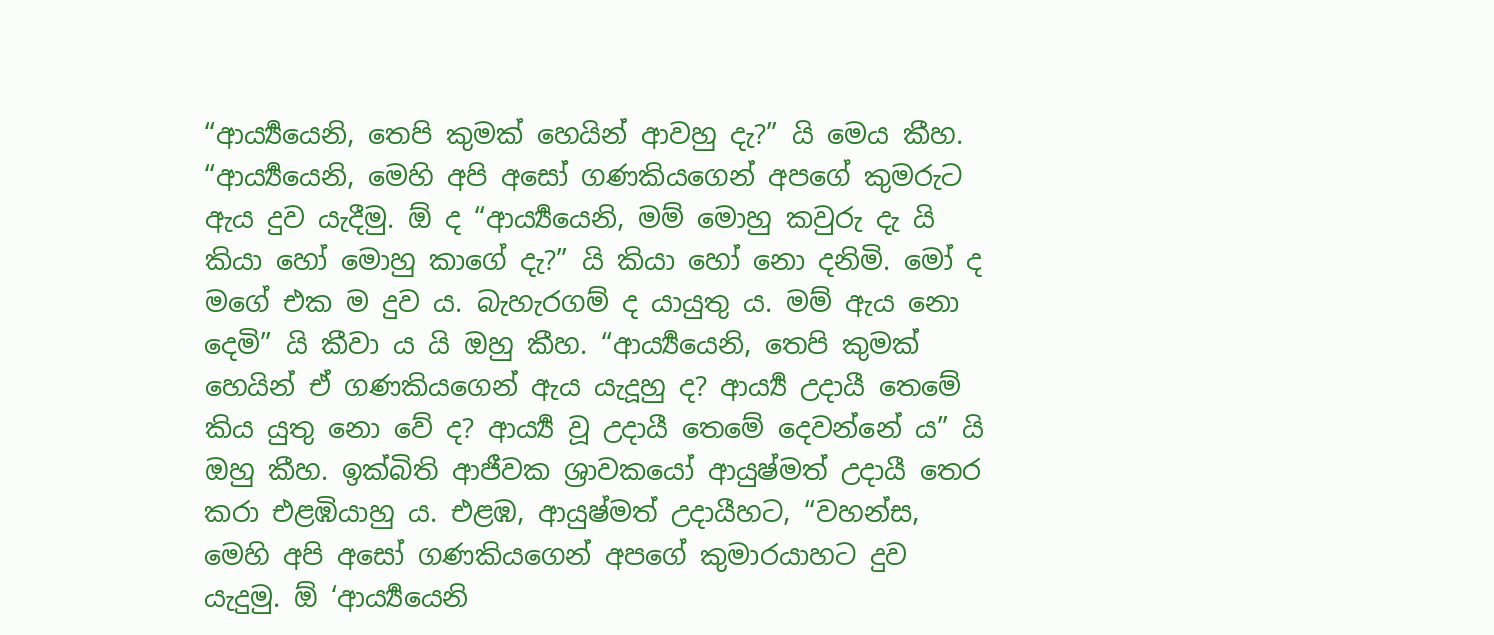“ආර්‍ය්‍යයෙනි, තෙපි කුමක් හෙයින් ආවහු දැ?” යි මෙය කීහ. “ආර්‍ය්‍යයෙනි, මෙහි අපි අසෝ ගණකියගෙන් අපගේ කුමරුට ඇය දුව යැදීමු. ඕ ද “ආර්‍ය්‍යයෙනි, මම් මොහු කවුරු දැ යි කියා හෝ මොහු කාගේ දැ?” යි කියා හෝ නො දනිමි. මෝ ද මගේ එක ම දුව ය. බැහැරගම් ද යායුතු ය. මම් ඇය නො දෙමි” යි කීවා ය යි ඔහු කීහ. “ආර්‍ය්‍යයෙනි, තෙපි කුමක් හෙයින් ඒ ගණකියගෙන් ඇය යැදූහු ද? ආර්‍ය්‍ය උදායී තෙමේ කිය යුතු නො වේ ද? ආර්‍ය්‍ය වූ උදායී තෙමේ දෙවන්නේ ය” යි ඔහු කීහ. ඉක්බිති ආජීවක ශ්‍රාවකයෝ ආයුෂ්මත් උදායී තෙර කරා එළඹියාහු ය. එළඹ, ආයුෂ්මත් උදායීහට, “වහන්ස, මෙහි අපි අසෝ ගණකියගෙන් අපගේ කුමාරයාහට දුව යැදුමු. ඕ ‘ආර්‍ය්‍යයෙනි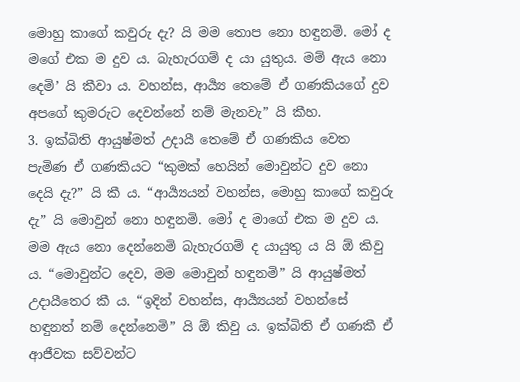මොහු කාගේ කවුරු දැ? යි මම තොප නො හඳුනමි. මෝ ද මගේ එක ම දුව ය. බැහැරගම් ද යා යුතුය. මම් ඇය නො දෙමි’ යි කීවා ය. වහන්ස, ආර්‍ය්‍ය තෙමේ ඒ ගණකියගේ දුව අපගේ කුමරුට දෙවන්නේ නම් මැනවැ” යි කීහ.
3. ඉක්බිති ආයුෂ්මත් උදායී තෙමේ ඒ ගණකිය වෙත පැමිණ ඒ ගණකියට “කුමක් හෙයින් මොවුන්ට දුව නො දෙයි දැ?” යි කී ය. “ආර්‍ය්‍යයන් වහන්ස, මොහු කාගේ කවුරු දැ” යි මොවුන් නො හඳුනමි. මෝ ද මාගේ එක ම දුව ය. මම ඇය නො දෙන්නෙමි බැහැරගම් ද යායුතු ය යි ඕ කිවු ය. “මොවුන්ට දෙව, මම මොවුන් හඳුනමි” යි ආයුෂ්මත් උදායීතෙර කී ය. “ඉදින් වහන්ස, ආර්‍ය්‍යයන් වහන්සේ හඳුනත් නම් දෙන්නෙමි” යි ඕ කිවු ය. ඉක්බිති ඒ ගණකී ඒ ආජීවක සව්වන්ට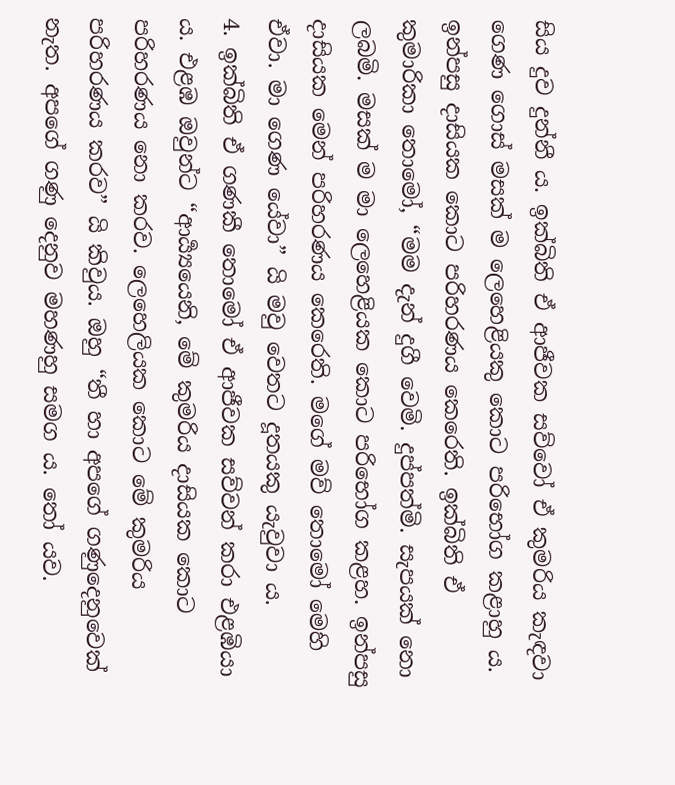සිය දුව දුන්නී ය. ඉක්බිති ඒ ආජීවක සව්වෝ ඒ කුමරිය කැඳවා ගෙණ ගොස් මසක් ම ලෙහෙළියකු කොට පරිභෝග කළාහු ය. ඉන්පසු දාසියක කොට පරිහරණය කෙරෙති. ඉක්බිති ඒ කුමාරිකා තොමෝ, “මම දැන් දුගී වෙමි. දුප්පත්මි. සැපයක් නො ලබමි. මසක් ම මා ලෙහෙළියක කොට පරිභෝග කළහ. ඉන්පසු දාසියක මෙන් පරිහරණය කෙරෙති. මගේ මව් තොමෝ මෙහි ඒවා. මා ගෙණ යේවා” යි මවු වෙතට දූතයකු යැවුවා ය.
4. ඉක්බිති ඒ ගණකී තොමෝ ඒ ආජීවක සව්වන් කරා එළඹියා ය. එළඹ ඔවුන්ට “ආර්‍ය්‍යයෙනි, මේ කුමරිය දාසියක කොට පරිහරණය නො කරව. ලෙහෙලියක කොට මේ කුමරිය පරිහරණය කරව” යි කිවුය. ඔහු “තී හා අපගේ ගණුදෙනුවෙක් නැත. අපගේ ගණු දෙනුව මහණහු සමග ය. තෝ යව.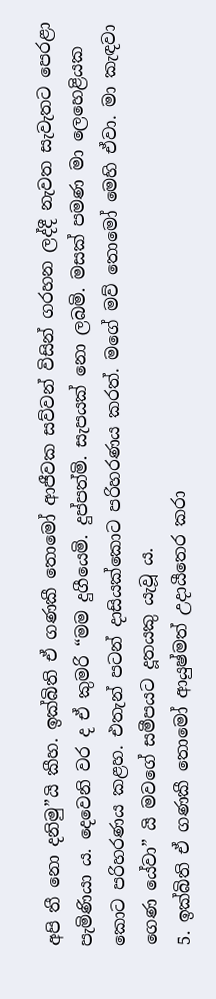අපි තී නො දනිමු”යි කීහ. ඉක්බිති ඒ ගණකී තොමෝ ආජීවක සව්වන් විසින් ගරහන ලද්දී නැවත සැවැතට පෙරළා පැමිණියා ය. දෙවෙනි වර ද ඒ කුමරි “මම දුගීයෙමි. දුප්පත්මි. සැපයක් නො ලබමි. මසක් පමණ මා ලෙහෙළියක කොට පරිහරණය කළහ. එතැන් පටන් දාසියක්කොට පරිහරණය කරත්. මගේ මව් තොමෝ මෙහි ඒවා. මා කැඳවා ගෙණ යේවා” යි මවගේ සමීපයට දූතයකු යැවූ ය.
5. ඉක්බිති ඒ ගණකී තොමෝ ආයුෂ්මත් උදායීතෙර කරා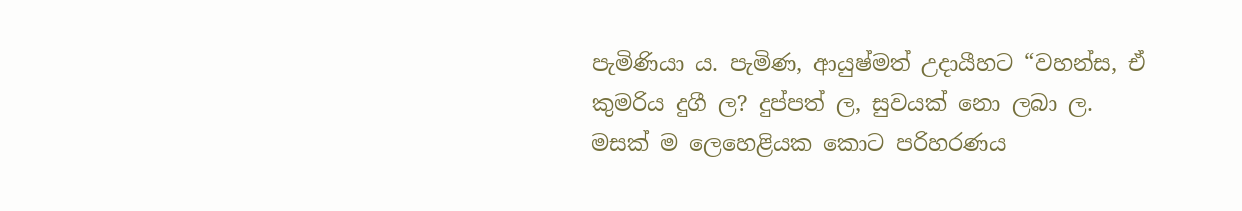පැමිණියා ය. පැමිණ, ආයුෂ්මත් උදායීහට “වහන්ස, ඒ කුමරිය දුගී ල? දුප්පත් ල, සුවයක් නො ලබා ල. මසක් ම ලෙහෙළියක කොට පරිහරණය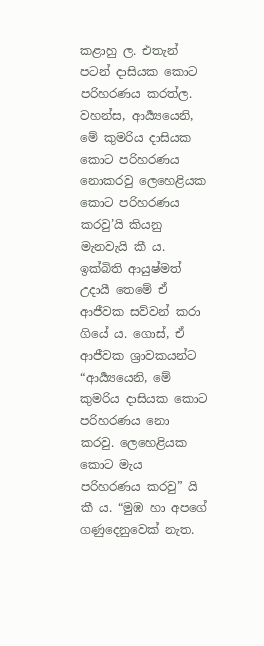කළාහු ල. එතැන් පටන් දාසියක කොට පරිහරණය කරත්ල. වහන්ස, ආර්‍ය්‍යයෙනි, මේ කුමරිය දාසියක කොට පරිහරණය නොකරවු ලෙහෙළියක කොට පරිහරණය කරවු’යි කියනු මැනවැයි කී ය. ඉක්බිති ආයුෂ්මත් උදායී තෙමේ ඒ ආජීවක සව්වන් කරා ගියේ ය. ගොස්, ඒ ආජීවක ශ්‍රාවකයන්ට “ආර්‍ය්‍යයෙනි, මේ කුමරිය දාසියක කොට පරිහරණය නො කරවු. ලෙහෙළියක කොට මැය පරිහරණය කරවු” යි කී ය. “මුඹ හා අපගේ ගණුදෙනුවෙක් නැත.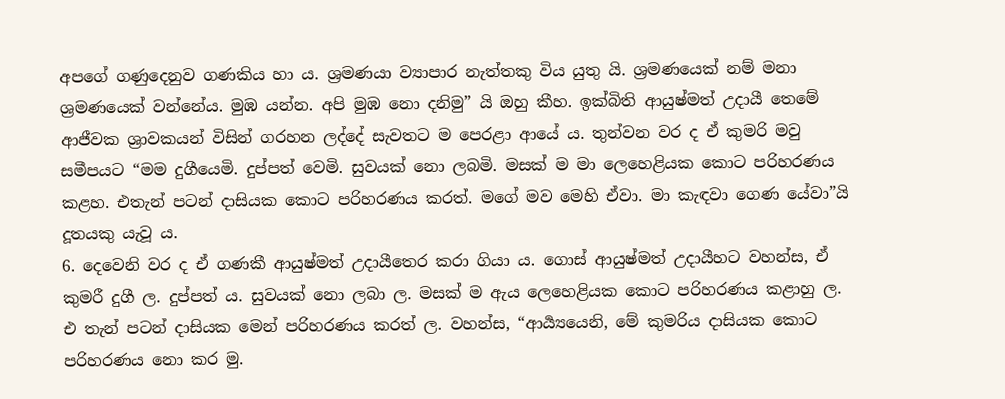අපගේ ගණුදෙනුව ගණකිය හා ය. ශ්‍රමණයා ව්‍යාපාර නැත්තකු විය යුතු යි. ශ්‍රමණයෙක් නම් මනා ශ්‍රමණයෙක් වන්නේය. මුඹ යන්න. අපි මුඹ නො දනිමු” යි ඔහු කීහ. ඉක්බිති ආයුෂ්මත් උදායී තෙමේ ආජීවක ශ්‍රාවකයන් විසින් ගරහන ලද්දේ සැවතට ම පෙරළා ආයේ ය. තුන්වන වර ද ඒ කුමරි මවු සමීපයට “මම දුගීයෙමි. දුප්පත් වෙමි. සුවයක් නො ලබමි. මසක් ම මා ලෙහෙළියක කොට පරිහරණය කළහ. එතැන් පටන් දාසියක කොට පරිහරණය කරත්. මගේ මව මෙහි ඒවා. මා කැඳවා ගෙණ යේවා”යි දූතයකු යැවූ ය.
6. දෙවෙනි වර ද ඒ ගණකී ආයුෂ්මත් උදායීතෙර කරා ගියා ය. ගොස් ආයුෂ්මත් උදායීහට වහන්ස, ඒ කුමරී දුගී ල. දුප්පත් ය. සුවයක් නො ලබා ල. මසක් ම ඇය ලෙහෙළියක කොට පරිහරණය කළාහු ල. එ තැන් පටන් දාසියක මෙන් පරිහරණය කරත් ල. වහන්ස, “ආර්‍ය්‍යයෙනි, මේ කුමරිය දාසියක කොට පරිහරණය නො කර මු.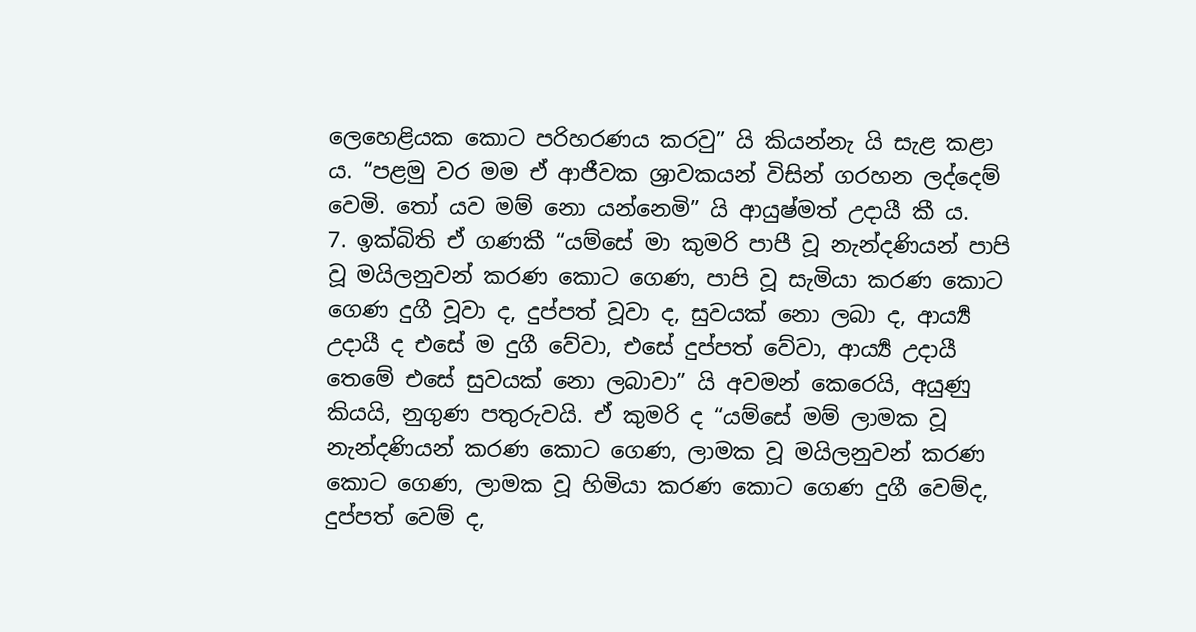ලෙහෙළියක කොට පරිහරණය කරවු” යි කියන්නැ යි සැළ කළා ය. “පළමු වර මම ඒ ආජීවක ශ්‍රාවකයන් විසින් ගරහන ලද්දෙම් වෙමි. තෝ යව මම් නො යන්නෙමි” යි ආයුෂ්මත් උදායී කී ය.
7. ඉක්බිති ඒ ගණකී “යම්සේ මා කුමරි පාපී වූ නැන්දණියන් පාපි වූ මයිලනුවන් කරණ කොට ගෙණ, පාපි වූ සැමියා කරණ කොට ගෙණ දුගී වූවා ද, දුප්පත් වූවා ද, සුවයක් නො ලබා ද, ආර්‍ය්‍ය උදායී ද එසේ ම දුගී වේවා, එසේ දුප්පත් වේවා, ආර්‍ය්‍ය උදායී තෙමේ එසේ සුවයක් නො ලබාවා” යි අවමන් කෙරෙයි, අයුණු කියයි, නුගුණ පතුරුවයි. ඒ කුමරි ද “යම්සේ මම් ලාමක වූ නැන්දණියන් කරණ කොට ගෙණ, ලාමක වූ මයිලනුවන් කරණ කොට ගෙණ, ලාමක වූ හිමියා කරණ කොට ගෙණ දුගී වෙම්ද, දුප්පත් වෙම් ද,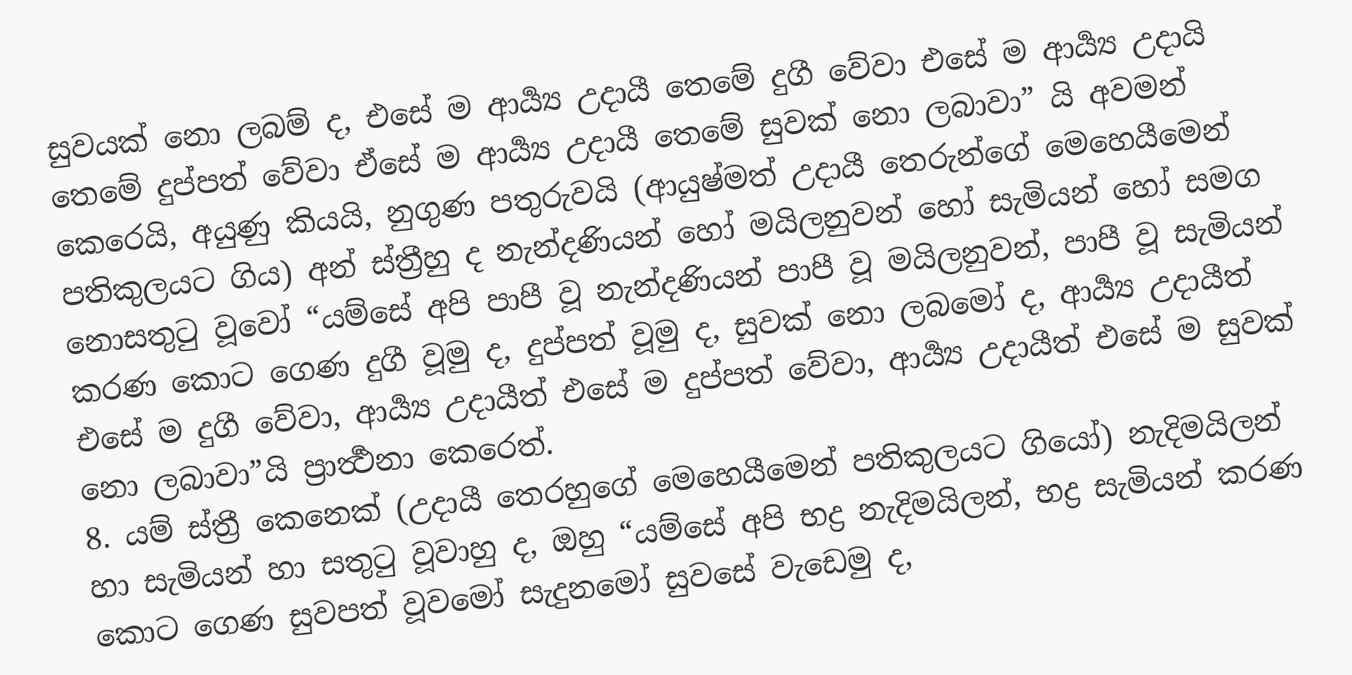සුවයක් නො ලබම් ද, එසේ ම ආර්‍ය්‍ය උදායී තෙමේ දුගී වේවා එසේ ම ආර්‍ය්‍ය උදායි තෙමේ දුප්පත් වේවා ඒසේ ම ආර්‍ය්‍ය උදායී තෙමේ සුවක් නො ලබාවා” යි අවමන් කෙරෙයි, අයුණු කියයි, නුගුණ පතුරුවයි (ආයුෂ්මත් උදායී තෙරුන්ගේ මෙහෙයීමෙන් පතිකුලයට ගිය) අන් ස්ත්‍රීහු ද නැන්දණියන් හෝ මයිලනුවන් හෝ සැමියන් හෝ සමග නොසතුටු වූවෝ “යම්සේ අපි පාපී වූ නැන්දණියන් පාපී වූ මයිලනුවන්, පාපී වූ සැමියන් කරණ කොට ගෙණ දුගී වූමු ද, දුප්පත් වූමු ද, සුවක් නො ලබමෝ ද, ආර්‍ය්‍ය උදායීත් එසේ ම දුගී වේවා, ආර්‍ය්‍ය උදායීත් එසේ ම දුප්පත් වේවා, ආර්‍ය්‍ය උදායීත් එසේ ම සුවක් නො ලබාවා”යි ප්‍රාර්‍ත්‍ථනා කෙරෙත්.
8. යම් ස්ත්‍රී කෙනෙක් (උදායී තෙරහුගේ මෙහෙයීමෙන් පතිකුලයට ගියෝ) නැදිමයිලන් හා සැමියන් හා සතුටු වූවාහු ද, ඔහු “යම්සේ අපි භද්‍ර නැදිමයිලන්, භද්‍ර සැමියන් කරණ කොට ගෙණ සුවපත් වූවමෝ සැදුනමෝ සුවසේ වැඩෙමු ද,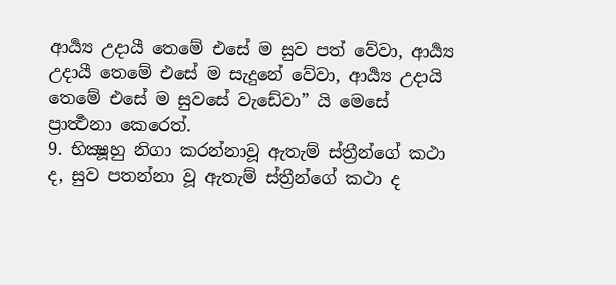ආර්‍ය්‍ය උදායී තෙමේ එසේ ම සුව පත් වේවා, ආර්‍ය්‍ය උදායී තෙමේ එසේ ම සැදුනේ වේවා, ආර්‍ය්‍ය උදායි තෙමේ එසේ ම සුවසේ වැඩේවා” යි මෙසේ ප්‍රාර්‍ත්‍ථනා කෙරෙත්.
9. භික්‍ෂූහු නිගා කරන්නාවූ ඇතැම් ස්ත්‍රීන්ගේ කථා ද, සුව පතන්නා වූ ඇතැම් ස්ත්‍රීන්ගේ කථා ද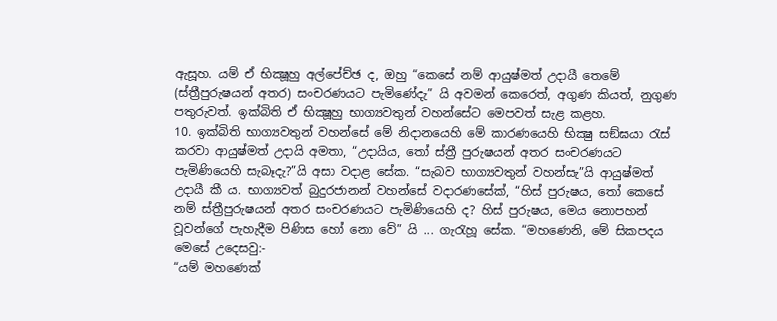ඇසූහ. යම් ඒ භික්‍ෂූහු අල්පේච්ඡ ද, ඔහු “කෙසේ නම් ආයුෂ්මත් උදායී තෙමේ (ස්ත්‍රීපුරුෂයන් අතර) සංචරණයට පැමිණේදැ” යි අවමන් කෙරෙත්, අගුණ කියත්, නුගුණ පතුරුවත්. ඉක්බිති ඒ භික්‍ෂූහු භාග්‍යවතුන් වහන්සේට මෙපවත් සැළ කළහ.
10. ඉක්බිති භාග්‍යවතුන් වහන්සේ මේ නිදානයෙහි මේ කාරණයෙහි භික්‍ෂු සඞ්ඝයා රැස් කරවා ආයුෂ්මත් උදායි අමතා, “උදායිය, තෝ ස්ත්‍රී පුරුෂයන් අතර සංචරණයට පැමිණියෙහි සැබෑදැ?”යි අසා වදාළ සේක. “සැබව භාග්‍යවතුන් වහන්සැ”යි ආයුෂ්මත් උදායී කී ය. භාග්‍යවත් බුදුරජානන් වහන්සේ වදාරණසේක්, “හිස් පුරුෂය, තෝ කෙසේ නම් ස්ත්‍රීපුරුෂයන් අතර සංචරණයට පැමිණියෙහි ද? හිස් පුරුෂය, මෙය නොපහන් වූවන්ගේ පැහැදීම පිණිස හෝ නො වේ” යි ... ගැරැහූ සේක. “මහණෙනි, මේ සිකපදය මෙසේ උදෙසවු:-
“යම් මහණෙක්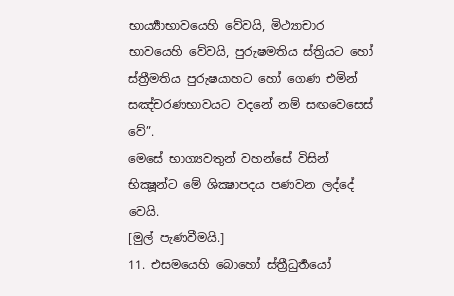භාර්‍ය්‍යාභාවයෙහි වේවයි, මිථ්‍යාචාර භාවයෙහි වේවයි, පුරුෂමතිය ස්ත්‍රියට හෝ ස්ත්‍රීමතිය පුරුෂයාහට හෝ ගෙණ එමින් සඤ්චරණභාවයට වදනේ නම් සඟවෙසෙස් වේ”.
මෙසේ භාග්‍යවතුන් වහන්සේ විසින් භික්‍ෂූන්ට මේ ශික්‍ෂාපදය පණවන ලද්දේ වෙයි.
[මුල් පැණවීමයි.]
11. එසමයෙහි බොහෝ ස්ත්‍රීධුර්‍තයෝ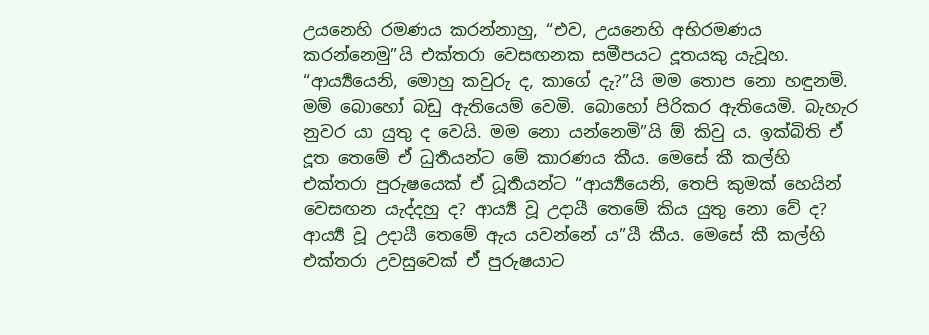උයනෙහි රමණය කරන්නාහු, “එව, උයනෙහි අභිරමණය කරන්නෙමු”යි එක්තරා වෙසඟනක සමීපයට දූතයකු යැවූහ. “ආර්‍ය්‍යයෙනි, මොහු කවුරු ද, කාගේ දැ?”යි මම තොප නො හඳුනමි. මම් බොහෝ බඩු ඇතියෙම් වෙමි. බොහෝ පිරිකර ඇතියෙමි. බැහැර නුවර යා යුතු ද වෙයි. මම නො යන්නෙමි”යි ඕ කිවු ය. ඉක්බිති ඒ දූත තෙමේ ඒ ධුර්‍තයන්ට මේ කාරණය කීය. මෙසේ කී කල්හි එක්තරා පුරුෂයෙක් ඒ ධූර්‍තයන්ට “ආර්‍ය්‍යයෙනි, තෙපි කුමක් හෙයින් වෙසඟන යැද්දහු ද? ආර්‍ය්‍ය වූ උදායී තෙමේ කිය යුතු නො වේ ද? ආර්‍ය්‍ය වූ උදායී තෙමේ ඇය යවන්නේ ය”යී කීය. මෙසේ කී කල්හි එක්තරා උවසුවෙක් ඒ පුරුෂයාට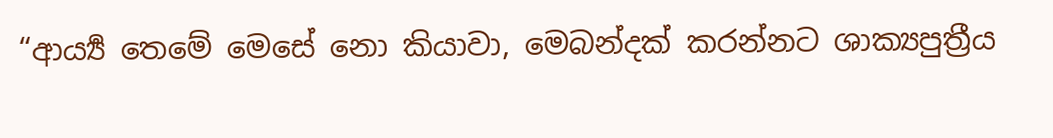“ආර්‍ය්‍ය තෙමේ මෙසේ නො කියාවා, මෙබන්දක් කරන්නට ශාක්‍යපුත්‍රීය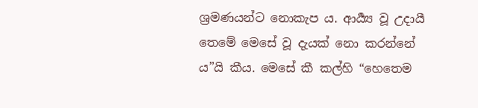ශ්‍රමණයන්ට නොකැප ය. ආර්‍ය්‍ය වූ උදායී තෙමේ මෙසේ වූ දැයක් නො කරන්නේ ය”යි කීය. මෙසේ කී කල්හි “හෙතෙම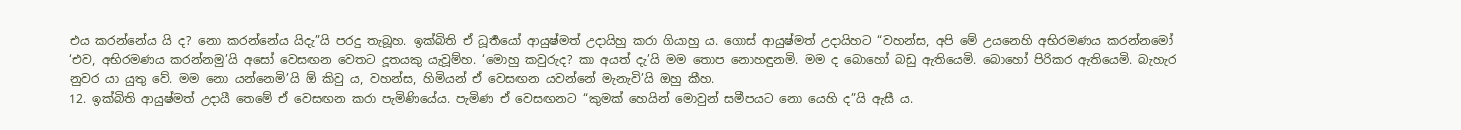එය කරන්නේය යි ද? නො කරන්නේය යිදැ”යි පරදු තැබූහ. ඉක්බිති ඒ ධූර්‍තයෝ ආයුෂ්මත් උදායිහු කරා ගියාහු ය. ගොස් ආයුෂ්මත් උදායිහට “වහන්ස, අපි මේ උයනෙහි අභිරමණය කරන්නමෝ ‘එව, අභිරමණය කරන්නමු’යි අසෝ වෙසඟන වෙතට දූතයකු යැවූම්හ. ‘මොහු කවුරුද? කා අයත් දැ’යි මම තොප නොහඳුනමි. මම ද බොහෝ බඩු ඇතියෙමි. බොහෝ පිරිකර ඇතියෙමි. බැහැර නුවර යා යුතු වේ. මම නො යන්නෙමි’යි ඕ කිවු ය, වහන්ස, හිමියන් ඒ වෙසඟන යවන්නේ මැනැවි’යි ඔහු කීහ.
12. ඉක්බිති ආයුෂ්මත් උදායී තෙමේ ඒ වෙසඟන කරා පැමිණියේය. පැමිණ ඒ වෙසඟනට “කුමක් හෙයින් මොවුන් සමීපයට නො යෙහි ද”යි ඇසී ය.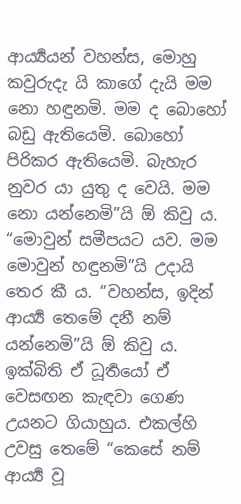ආර්‍ය්‍යයන් වහන්ස, මොහු කවුරුදැ යි කාගේ දැයි මම නො හඳුනමි. මම ද බොහෝ බඩු ඇතියෙමි. බොහෝ පිරිකර ඇතියෙමි. බැහැර නුවර යා යුතු ද වෙයි. මම නො යන්නෙමි”යි ඕ කිවු ය. “මොවුන් සමීපයට යව. මම මොවුන් හඳුනමි”යි උදායි තෙර කී ය. “වහන්ස, ඉදින් ආර්‍ය්‍ය තෙමේ දනී නම් යන්නෙමි”යි ඕ කිවු ය. ඉක්බිති ඒ ධූර්‍තයෝ ඒ වෙසඟන කැඳවා ගෙණ උයනට ගියාහුය. එකල්හි උවසු තෙමේ “කෙසේ නම් ආර්‍ය්‍ය වූ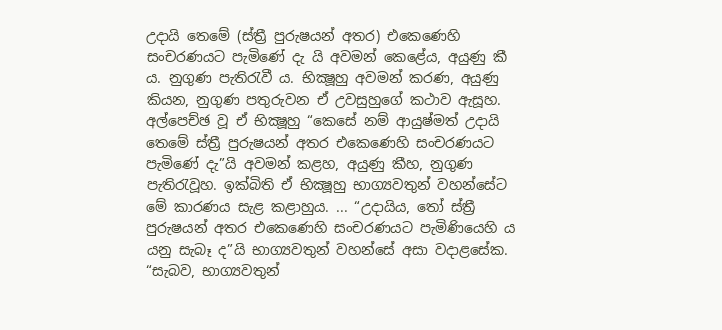උදායි තෙමේ (ස්ත්‍රී පුරුෂයන් අතර) එකෙණෙහි සංචරණයට පැමිණේ දැ යි අවමන් කෙළේය, අයුණු කී ය. නුගුණ පැතිරැවී ය. භික්‍ෂූහු අවමන් කරණ, අයුණු කියන, නුගුණ පතුරුවන ඒ උවසුහුගේ කථාව ඇසූහ. අල්පෙච්ඡ වූ ඒ භික්‍ෂූහු “කෙසේ නම් ආයුෂ්මත් උදායි තෙමේ ස්ත්‍රී පුරුෂයන් අතර එකෙණෙහි සංචරණයට පැමිණේ දැ”යි අවමන් කළහ, අයුණු කීහ, නුගුණ පැතිරැවූහ. ඉක්බිති ඒ භික්‍ෂූහු භාග්‍යවතුන් වහන්සේට මේ කාරණය සැළ කළාහුය. ... “උදායිය, තෝ ස්ත්‍රී පුරුෂයන් අතර එකෙණෙහි සංචරණයට පැමිණියෙහි ය යනු සැබෑ ද”යි භාග්‍යවතුන් වහන්සේ අසා වදාළසේක. “සැබව, භාග්‍යවතුන්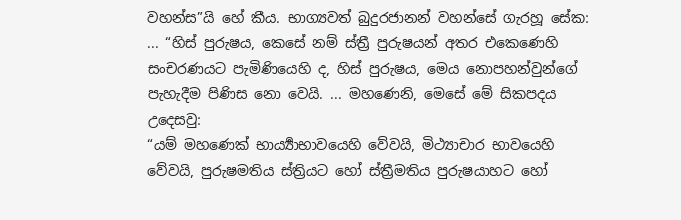වහන්ස”යි හේ කීය. භාග්‍යවත් බුදුරජානන් වහන්සේ ගැරහූ සේක: ... “හිස් පුරුෂය, කෙසේ නම් ස්ත්‍රී පුරුෂයන් අතර එකෙණෙහි සංචරණයට පැමිණියෙහි ද, හිස් පුරුෂය, මෙය නොපහන්වුන්ගේ පැහැදීම පිණිස නො වෙයි. ... මහණෙනි, මෙසේ මේ සිකපදය උදෙසවු:
“යම් මහණෙක් භාර්‍ය්‍යාභාවයෙහි වේවයි, මිථ්‍යාචාර භාවයෙහි වේවයි, පුරුෂමතිය ස්ත්‍රියට හෝ ස්ත්‍රීමතිය පුරුෂයාහට හෝ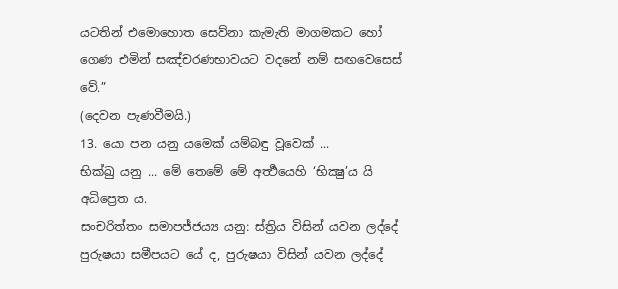යටතින් එමොහොත සෙව්නා කැමැති මාගමකට හෝ ගෙණ එමින් සඤ්චරණභාවයට වදනේ නම් සඟවෙසෙස් වේ.”
(දෙවන පැණවීමයි.)
13. යො පන යනු යමෙක් යම්බඳු වූවෙක් ...
භික්ඛු යනු ... මේ තෙමේ මේ අර්‍ත්‍ථයෙහි ‘භික්‍ෂු’ය යි අධිප්‍රෙත ය.
සංචරිත්තං සමාපජ්ජය්‍ය යනු: ස්ත්‍රිය විසින් යවන ලද්දේ පුරුෂයා සමීපයට යේ ද, පුරුෂයා විසින් යවන ලද්දේ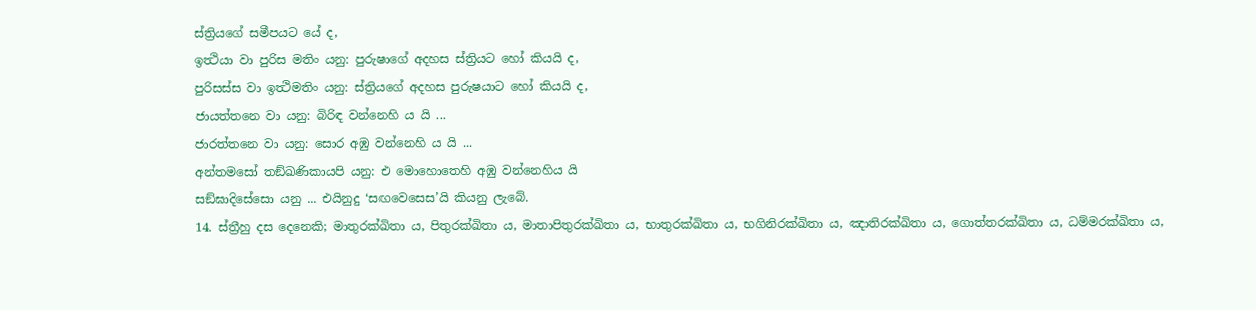ස්ත්‍රියගේ සමීපයට යේ ද,
ඉත්‍ථියා වා පුරිස මතිං යනු: පුරුෂාගේ අදහස ස්ත්‍රියට හෝ කියයි ද,
පුරිසස්ස වා ඉත්‍ථිමතිං යනු: ස්ත්‍රියගේ අදහස පුරුෂයාට හෝ කියයි ද,
ජායත්තනෙ වා යනු: බිරිඳ වන්නෙහි ය යි ...
ජාරත්තනෙ වා යනු: සොර අඹු වන්නෙහි ය යි ...
අන්තමසෝ තඞ්ඛණිකායපි යනු: එ මොහොතෙහි අඹු වන්නෙහිය යි
සඞ්ඝාදිසේසො යනු ... එයිනුදු ‘සඟවෙසෙස’යි කියනු ලැබේ.
14. ස්ත්‍රීහු දස දෙනෙකි; මාතුරක්ඛිතා ය, පිතුරක්ඛිතා ය, මාතාපිතුරක්ඛිතා ය, භාතුරක්ඛිතා ය, භගිනිරක්ඛිතා ය, ඤාතිරක්ඛිතා ය, ගොත්තරක්ඛිතා ය, ධම්මරක්ඛිතා ය,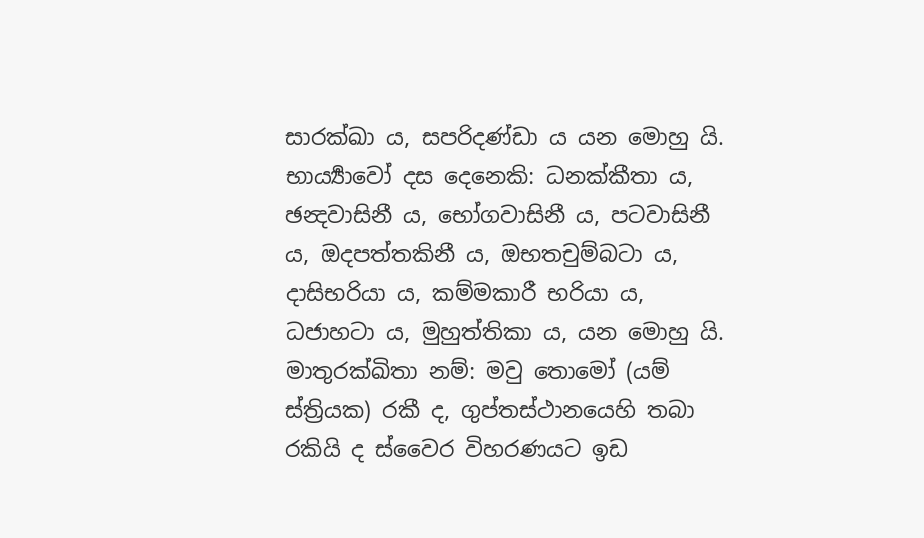සාරක්ඛා ය, සපරිදණ්ඩා ය යන මොහු යි.
භාර්‍ය්‍යාවෝ දස දෙනෙකි: ධනක්කීතා ය, ඡන්‍දවාසිනී ය, භෝගවාසිනී ය, පටවාසිනී ය, ඔදපත්තකිනී ය, ඔභතචුම්බටා ය, දාසිභරියා ය, කම්මකාරී භරියා ය, ධජාහටා ය, මුහුත්තිකා ය, යන මොහු යි.
මාතුරක්ඛිතා නම්: මවු තොමෝ (යම් ස්ත්‍රියක) රකී ද, ගුප්තස්ථානයෙහි තබා රකියි ද ස්වෛර විහරණයට ඉඩ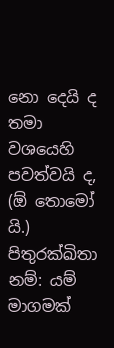නො දෙයි ද තමා වශයෙහි පවත්වයි ද, (ඕ තොමෝ යි.)
පිතුරක්ඛිතා නම්: යම් මාගමක්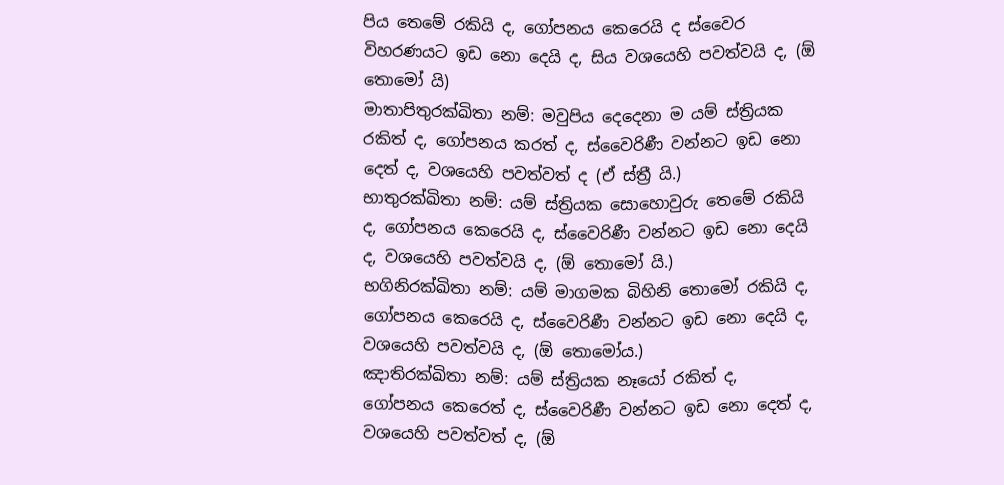පිය තෙමේ රකියි ද, ගෝපනය කෙරෙයි ද ස්වෛර විහරණයට ඉඩ නො දෙයි ද, සිය වශයෙහි පවත්වයි ද, (ඕ තොමෝ යි)
මාතාපිතුරක්ඛිතා නම්: මවුපිය දෙදෙනා ම යම් ස්ත්‍රියක රකිත් ද, ගෝපනය කරත් ද, ස්වෛරිණී වන්නට ඉඩ නො දෙත් ද, වශයෙහි පවත්වත් ද (ඒ ස්ත්‍රී යි.)
භාතුරක්ඛිතා නම්: යම් ස්ත්‍රියක සොහොවුරු තෙමේ රකියි ද, ගෝපනය කෙරෙයි ද, ස්වෛරිණී වන්නට ඉඩ නො දෙයි ද, වශයෙහි පවත්වයි ද, (ඕ තොමෝ යි.)
භගිනිරක්ඛිතා නම්: යම් මාගමක බිහිනි තොමෝ රකියි ද, ගෝපනය කෙරෙයි ද, ස්වෛරිණී වන්නට ඉඩ නො දෙයි ද, වශයෙහි පවත්වයි ද, (ඕ තොමෝය.)
ඤාතිරක්ඛිතා නම්: යම් ස්ත්‍රියක නෑයෝ රකිත් ද, ගෝපනය කෙරෙත් ද, ස්වෛරිණී වන්නට ඉඩ නො දෙත් ද, වශයෙහි පවත්වත් ද, (ඕ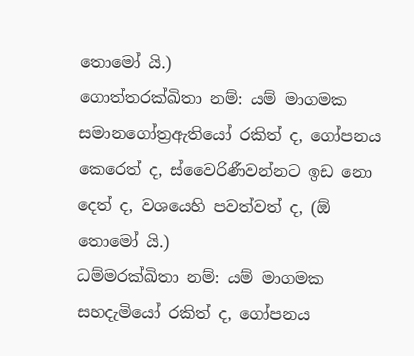තොමෝ යි.)
ගොත්තරක්ඛිතා නම්: යම් මාගමක සමානගෝත්‍රඇතියෝ රකිත් ද, ගෝපනය කෙරෙත් ද, ස්වෛරිණීවන්නට ඉඩ නො දෙත් ද, වශයෙහි පවත්වත් ද, (ඕ තොමෝ යි.)
ධම්මරක්ඛිතා නම්: යම් මාගමක සහදැමියෝ රකිත් ද, ගෝපනය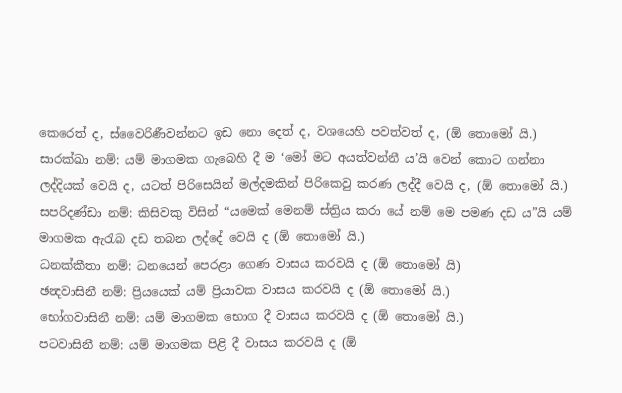කෙරෙත් ද, ස්වෛරිණීවන්නට ඉඩ නො දෙත් ද, වශයෙහි පවත්වත් ද, (ඕ තොමෝ යි.)
සාරක්ඛා නම්: යම් මාගමක ගැබෙහි දී ම ‘මෝ මට අයත්වන්නී ය’යි වෙන් කොට ගන්නා ලද්දියක් වෙයි ද, යටත් පිරිසෙයින් මල්දමකින් පිරිකෙවු කරණ ලද්දී වෙයි ද, (ඕ තොමෝ යි.)
සපරිදණ්ඩා නම්: කිසිවකු විසින් “යමෙක් මෙනම් ස්ත්‍රිය කරා යේ නම් මෙ පමණ දඩ ය”යි යම් මාගමක ඇරැබ දඩ තබන ලද්දේ වෙයි ද (ඕ තොමෝ යි.)
ධනක්කීතා නම්: ධනයෙන් පෙරළා ගෙණ වාසය කරවයි ද (ඕ තොමෝ යි)
ඡන්‍දවාසිනී නම්: ප්‍රියයෙක් යම් ප්‍රියාවක වාසය කරවයි ද (ඕ තොමෝ යි.)
භෝගවාසිනී නම්: යම් මාගමක භොග දී වාසය කරවයි ද (ඕ තොමෝ යි.)
පටවාසිනී නම්: යම් මාගමක පිළි දී වාසය කරවයි ද (ඕ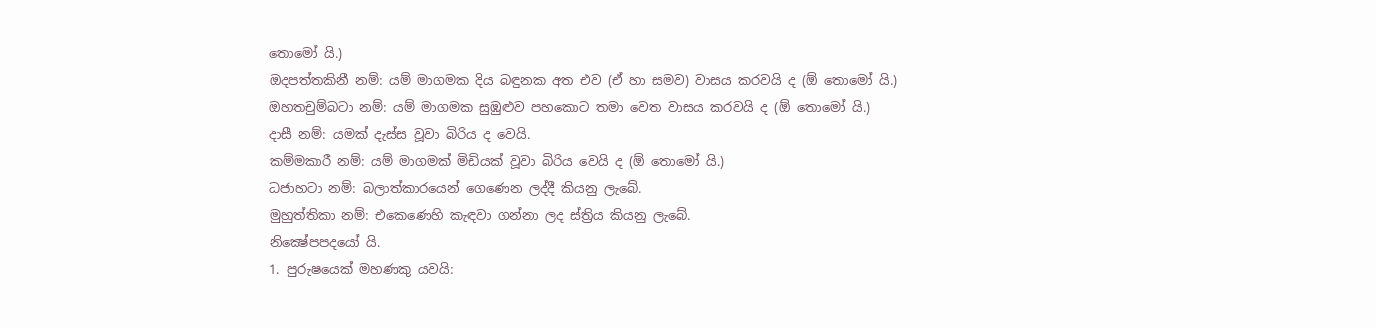තොමෝ යි.)
ඔදපත්තකිනී නම්: යම් මාගමක දිය බඳුනක අත එව (ඒ හා සමව) වාසය කරවයි ද (ඕ තොමෝ යි.)
ඔහතචුම්බටා නම්: යම් මාගමක සුඹුළුව පහකොට තමා වෙත වාසය කරවයි ද (ඕ තොමෝ යි.)
දාසී නම්: යමක් දැස්ස වූවා බිරිය ද වෙයි.
කම්මකාරී නම්: යම් මාගමක් මිඩියක් වූවා බිරිය වෙයි ද (ඕ තොමෝ යි.)
ධජාහටා නම්: බලාත්කාරයෙන් ගෙණෙන ලද්දී කියනු ලැබේ.
මුහුත්තිකා නම්: එකෙණෙහි කැඳවා ගන්නා ලද ස්ත්‍රිය කියනු ලැබේ.
නික්‍ෂේපපදයෝ යි.
1. පුරුෂයෙක් මහණකු යවයි: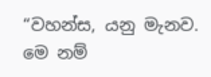“වහන්ස, යනු මැනව. මෙ නම්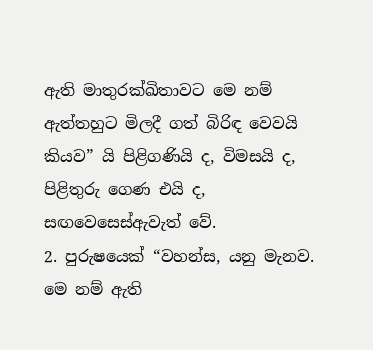ඇති මාතුරක්ඛිතාවට මෙ නම් ඇත්තහුට මිලදී ගත් බිරිඳ වෙවයි කියව” යි පිළිගණියි ද, විමසයි ද, පිළිතුරු ගෙණ එයි ද, සඟවෙසෙස්ඇවැත් වේ.
2. පුරුෂයෙක් “වහන්ස, යනු මැනව. මෙ නම් ඇති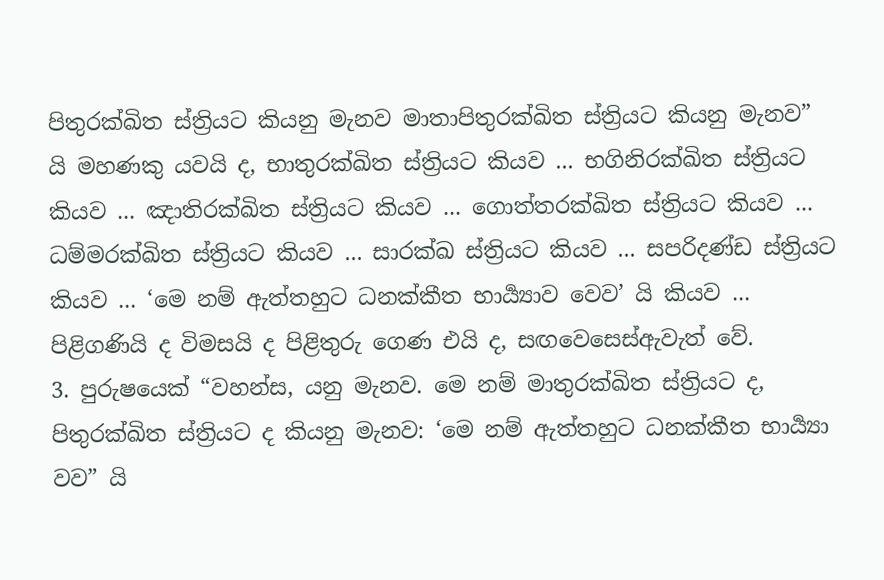පිතුරක්ඛිත ස්ත්‍රියට කියනු මැනව මාතාපිතුරක්ඛිත ස්ත්‍රියට කියනු මැනව” යි මහණකු යවයි ද, භාතුරක්ඛිත ස්ත්‍රියට කියව ... භගිනිරක්ඛිත ස්ත්‍රියට කියව ... ඤාතිරක්ඛිත ස්ත්‍රියට කියව ... ගොත්තරක්ඛිත ස්ත්‍රියට කියව ... ධම්මරක්ඛිත ස්ත්‍රියට කියව ... සාරක්ඛ ස්ත්‍රියට කියව ... සපරිදණ්ඩ ස්ත්‍රියට කියව ... ‘මෙ නම් ඇත්තහුට ධනක්කීත භාර්‍ය්‍යාව වෙව’ යි කියව ... පිළිගණියි ද විමසයි ද පිළිතුරු ගෙණ එයි ද, සඟවෙසෙස්ඇවැත් වේ.
3. පුරුෂයෙක් “වහන්ස, යනු මැනව. මෙ නම් මාතුරක්ඛිත ස්ත්‍රියට ද, පිතුරක්ඛිත ස්ත්‍රියට ද කියනු මැනව: ‘මෙ නම් ඇත්තහුට ධනක්කීත භාර්‍ය්‍යා වව” යි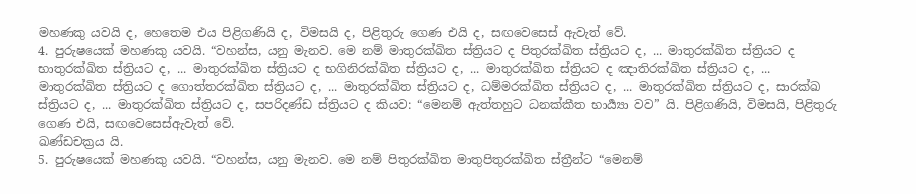මහණකු යවයි ද, හෙතෙම එය පිළිගණියි ද, විමසයි ද, පිළිතුරු ගෙණ එයි ද, සඟවෙසෙස් ඇවැත් වේ.
4. පුරුෂයෙක් මහණකු යවයි. “වහන්ස, යනු මැනව. මෙ නම් මාතුරක්ඛිත ස්ත්‍රියට ද පිතුරක්ඛිත ස්ත්‍රියට ද, ... මාතුරක්ඛිත ස්ත්‍රියට ද භාතුරක්ඛිත ස්ත්‍රියට ද, ... මාතුරක්ඛිත ස්ත්‍රියට ද භගිනිරක්ඛිත ස්ත්‍රියට ද, ... මාතුරක්ඛිත ස්ත්‍රියට ද ඤාතිරක්ඛිත ස්ත්‍රියට ද, ... මාතුරක්ඛිත ස්ත්‍රියට ද ගොත්තරක්ඛිත ස්ත්‍රියට ද, ... මාතුරක්ඛිත ස්ත්‍රියට ද, ධම්මරක්ඛිත ස්ත්‍රියට ද, ... මාතුරක්ඛිත ස්ත්‍රියට ද, සාරක්ඛ ස්ත්‍රියට ද, ... මාතුරක්ඛිත ස්ත්‍රියට ද, සපරිදණ්ඩ ස්ත්‍රියට ද කියව: “මෙනම් ඇත්තහුට ධනක්කීත භාර්‍ය්‍යා වව” යි. පිළිගණියි, විමසයි, පිළිතුරු ගෙණ එයි, සඟවෙසෙස්ඇවැත් වේ.
ඛණ්ඩචක්‍රය යි.
5. පුරුෂයෙක් මහණකු යවයි. “වහන්ස, යනු මැනව. මෙ නම් පිතුරක්ඛිත මාතුපිතුරක්ඛිත ස්ත්‍රීන්ට “මෙනම්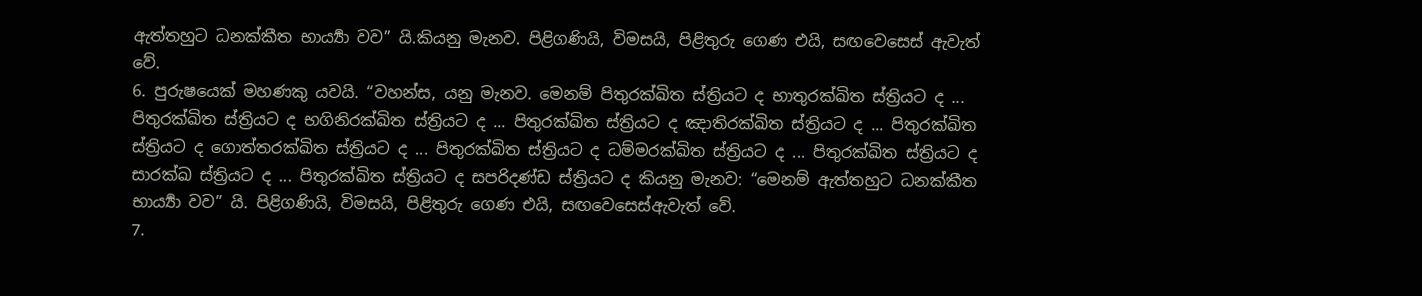ඇත්තහුට ධනක්කීත භාර්‍ය්‍යා වව” යි.කියනු මැනව. පිළිගණියි, විමසයි, පිළිතුරු ගෙණ එයි, සඟවෙසෙස් ඇවැත් වේ.
6. පුරුෂයෙක් මහණකු යවයි. “වහන්ස, යනු මැනව. මෙනම් පිතුරක්ඛිත ස්ත්‍රියට ද භාතුරක්ඛිත ස්ත්‍රියට ද ... පිතුරක්ඛිත ස්ත්‍රියට ද භගිනිරක්ඛිත ස්ත්‍රියට ද ... පිතුරක්ඛිත ස්ත්‍රියට ද ඤාතිරක්ඛිත ස්ත්‍රියට ද ... පිතුරක්ඛිත ස්ත්‍රියට ද ගොත්තරක්ඛිත ස්ත්‍රියට ද ... පිතුරක්ඛිත ස්ත්‍රියට ද ධම්මරක්ඛිත ස්ත්‍රියට ද ... පිතුරක්ඛිත ස්ත්‍රියට ද සාරක්ඛ ස්ත්‍රියට ද ... පිතුරක්ඛිත ස්ත්‍රියට ද සපරිදණ්ඩ ස්ත්‍රියට ද කියනු මැනව: “මෙනම් ඇත්තහුට ධනක්කීත භාර්‍ය්‍යා වව” යි. පිළිගණියි, විමසයි, පිළිතුරු ගෙණ එයි, සඟවෙසෙස්ඇවැත් වේ.
7.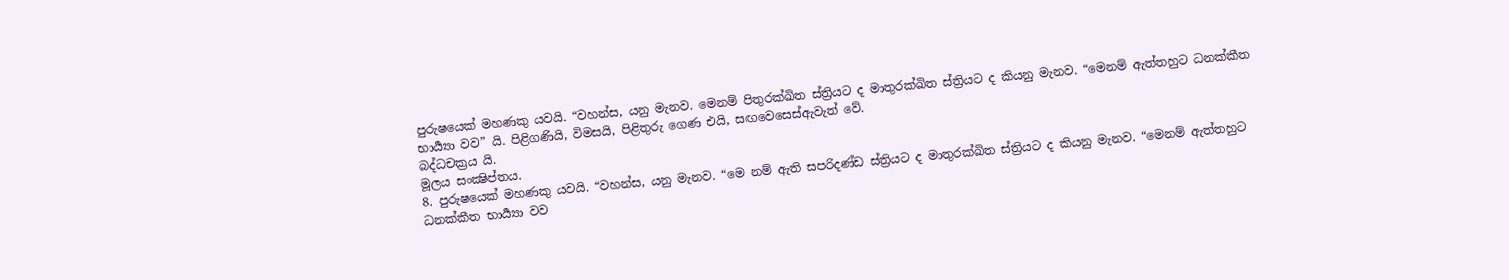පුරුෂයෙක් මහණකු යවයි. “වහන්ස, යනු මැනව. මෙනම් පිතුරක්ඛිත ස්ත්‍රියට ද මාතුරක්ඛිත ස්ත්‍රියට ද කියනු මැනව. “මෙනම් ඇත්තහුට ධනක්කීත භාර්‍ය්‍යා වව” යි. පිළිගණියි, විමසයි, පිළිතුරු ගෙණ එයි, සඟවෙසෙස්ඇවැත් වේ.
බද්ධචක්‍රය යි.
මූලය සංක්‍ෂිප්තය.
8. පුරුෂයෙක් මහණකු යවයි. “වහන්ස, යනු මැනව. “මෙ නම් ඇති සපරිදණ්ඩ ස්ත්‍රියට ද මාතුරක්ඛිත ස්ත්‍රියට ද කියනු මැනව. “මෙනම් ඇත්තහුට ධනක්කීත භාර්‍ය්‍යා වව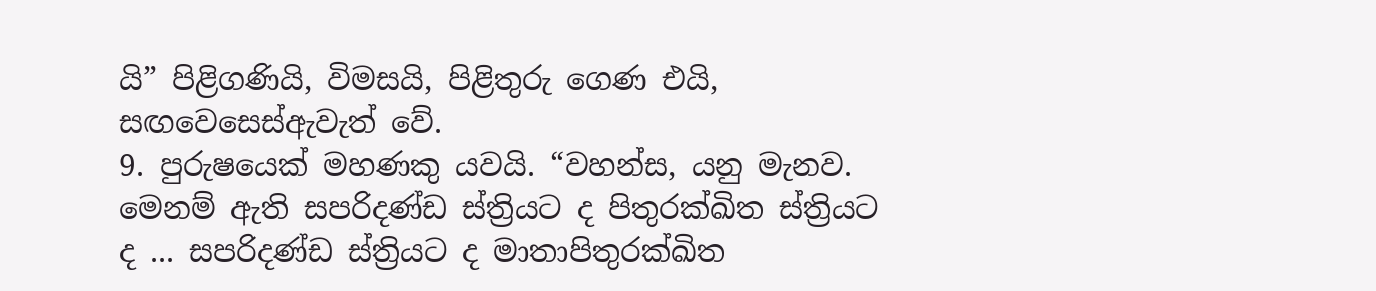යි” පිළිගණියි, විමසයි, පිළිතුරු ගෙණ එයි, සඟවෙසෙස්ඇවැත් වේ.
9. පුරුෂයෙක් මහණකු යවයි. “වහන්ස, යනු මැනව. මෙනම් ඇති සපරිදණ්ඩ ස්ත්‍රියට ද පිතුරක්ඛිත ස්ත්‍රියට ද ... සපරිදණ්ඩ ස්ත්‍රියට ද මාතාපිතුරක්ඛිත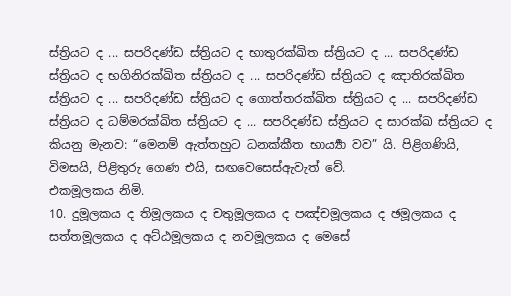ස්ත්‍රියට ද ... සපරිදණ්ඩ ස්ත්‍රියට ද භාතුරක්ඛිත ස්ත්‍රියට ද ... සපරිදණ්ඩ ස්ත්‍රියට ද භගිනිරක්ඛිත ස්ත්‍රියට ද ... සපරිදණ්ඩ ස්ත්‍රියට ද ඤාතිරක්ඛිත ස්ත්‍රියට ද ... සපරිදණ්ඩ ස්ත්‍රියට ද ගොත්තරක්ඛිත ස්ත්‍රියට ද ... සපරිදණ්ඩ ස්ත්‍රියට ද ධම්මරක්ඛිත ස්ත්‍රියට ද ... සපරිදණ්ඩ ස්ත්‍රියට ද සාරක්ඛ ස්ත්‍රියට ද කියනු මැනව: “මෙනම් ඇත්තහුට ධනක්කීත භාර්‍ය්‍යා වව” යි. පිළිගණියි, විමසයි, පිළිතුරු ගෙණ එයි, සඟවෙසෙස්ඇවැත් වේ.
එකමූලකය නිමි.
10. දුමූලකය ද තිමූලකය ද චතුමූලකය ද පඤ්චමූලකය ද ඡමූලකය ද සත්තමූලකය ද අට්ඨමූලකය ද නවමූලකය ද මෙසේ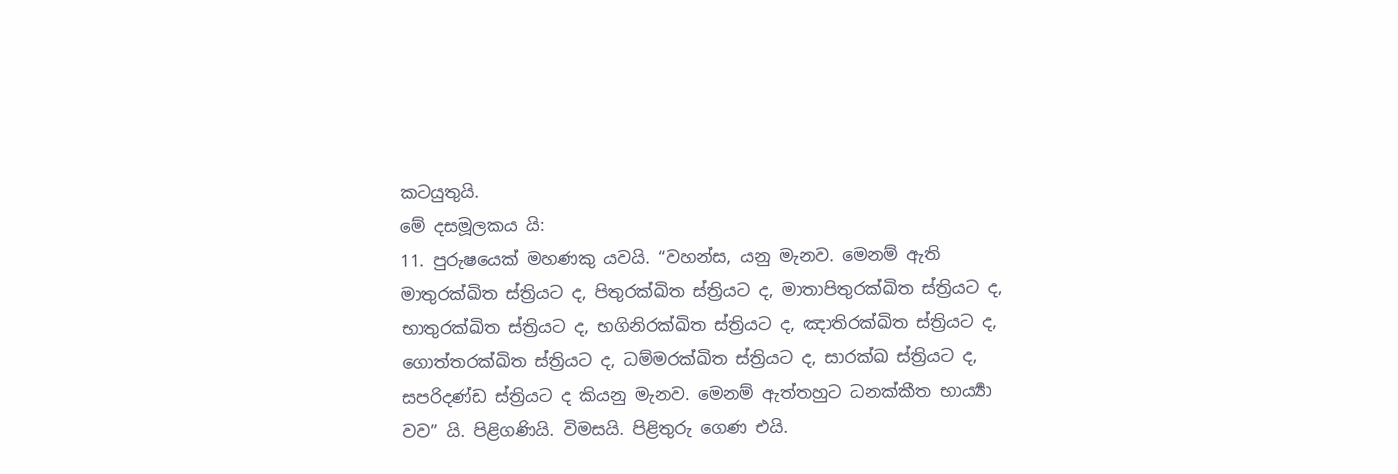කටයුතුයි.
මේ දසමූලකය යි:
11. පුරුෂයෙක් මහණකු යවයි. “වහන්ස, යනු මැනව. මෙනම් ඇති මාතුරක්ඛිත ස්ත්‍රියට ද, පිතුරක්ඛිත ස්ත්‍රියට ද, මාතාපිතුරක්ඛිත ස්ත්‍රියට ද, භාතුරක්ඛිත ස්ත්‍රියට ද, භගිනිරක්ඛිත ස්ත්‍රියට ද, ඤාතිරක්ඛිත ස්ත්‍රියට ද, ගොත්තරක්ඛිත ස්ත්‍රියට ද, ධම්මරක්ඛිත ස්ත්‍රියට ද, සාරක්ඛ ස්ත්‍රියට ද, සපරිදණ්ඩ ස්ත්‍රියට ද කියනු මැනව. මෙනම් ඇත්තහුට ධනක්කීත භාර්‍ය්‍යා වව” යි. පිළිගණියි. විමසයි. පිළිතුරු ගෙණ එයි.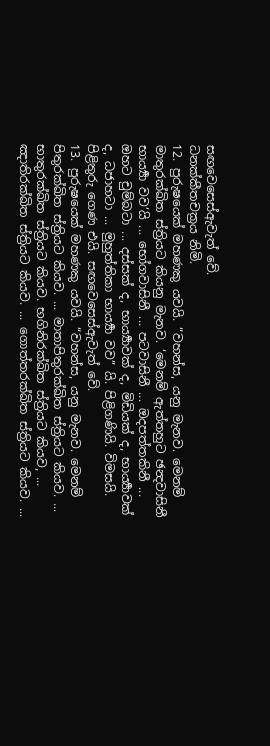සඟවෙසෙස්ඇවැත් වේ.
ධනක්කීතචක්‍රය නිමි.
12. පුරුෂයෙක් මහණකු යවයි. “වහන්ස, යනු මැනව. මෙනම් මාතුරක්ඛිත ස්ත්‍රියට කියනු මැනව. ‘මෙනම් ඇත්තහුට ඡන්‍දවාසිනී භාර්‍ය්‍යා වව’යි ... භෝගවාසිනී ... පටවාසිනී ... ඔදපත්තකිනී ... ඔහට චුම්බටා ... දස්සක් ද, භාර්‍ය්‍යාවක් ද, මිඩියක් ද, භාර්‍ය්‍යාවක් ද, ධජාහටා ... මුහුත්තිකා භාර්‍ය්‍යා වව” යි. පිළිගණියි. විමසයි. පිළිතුරු ගෙණ එයි. සඟවෙසෙස්ඇවැත් වේ.
13. පුරුෂයෙක් මහණකු යවයි. “වහන්ස, යනු මැනව. මෙනම් පිතුරක්ඛිත ස්ත්‍රියට කියව. ... මාතාපිතුරක්ඛිත ස්ත්‍රියට කියව. ... භාතුරක්ඛිත ස්ත්‍රියට කියව. භගිනිරක්ඛිත ස්ත්‍රියට කියව, ... ඤාතිරක්ඛිත ස්ත්‍රියට කියව. ... ගොත්තරක්ඛිත ස්ත්‍රියට කියව. ...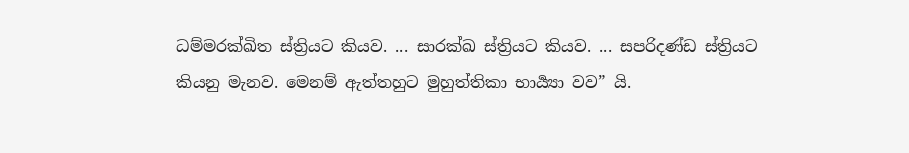ධම්මරක්ඛිත ස්ත්‍රියට කියව. ... සාරක්ඛ ස්ත්‍රියට කියව. ... සපරිදණ්ඩ ස්ත්‍රියට කියනු මැනව. මෙනම් ඇත්තහුට මුහුත්තිකා භාර්‍ය්‍යා වව” යි.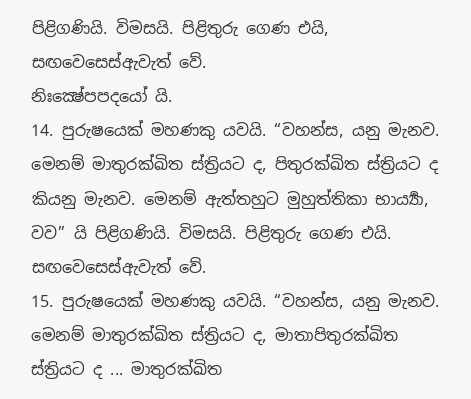පිළිගණියි. විමසයි. පිළිතුරු ගෙණ එයි, සඟවෙසෙස්ඇවැත් වේ.
නිඃක්‍ෂේපපදයෝ යි.
14. පුරුෂයෙක් මහණකු යවයි. “වහන්ස, යනු මැනව. මෙනම් මාතුරක්ඛිත ස්ත්‍රියට ද, පිතුරක්ඛිත ස්ත්‍රියට ද කියනු මැනව. මෙනම් ඇත්තහුට මුහුත්තිකා භාර්‍ය්‍යා, වව” යි පිළිගණියි. විමසයි. පිළිතුරු ගෙණ එයි. සඟවෙසෙස්ඇවැත් වේ.
15. පුරුෂයෙක් මහණකු යවයි. “වහන්ස, යනු මැනව. මෙනම් මාතුරක්ඛිත ස්ත්‍රියට ද, මාතාපිතුරක්ඛිත ස්ත්‍රියට ද ... මාතුරක්ඛිත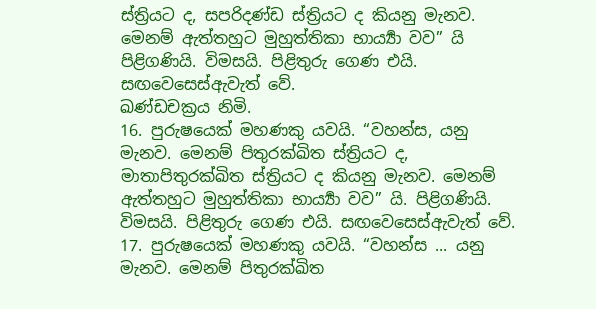ස්ත්‍රියට ද, සපරිදණ්ඩ ස්ත්‍රියට ද කියනු මැනව. මෙනම් ඇත්තහුට මුහුත්තිකා භාර්‍ය්‍යා වව” යි පිළිගණියි. විමසයි. පිළිතුරු ගෙණ එයි. සඟවෙසෙස්ඇවැත් වේ.
ඛණ්ඩචක්‍රය නිමි.
16. පුරුෂයෙක් මහණකු යවයි. “වහන්ස, යනු මැනව. මෙනම් පිතුරක්ඛිත ස්ත්‍රියට ද, මාතාපිතුරක්ඛිත ස්ත්‍රියට ද කියනු මැනව. මෙනම් ඇත්තහුට මුහුත්තිකා භාර්‍ය්‍යා වව” යි. පිළිගණියි. විමසයි. පිළිතුරු ගෙණ එයි. සඟවෙසෙස්ඇවැත් වේ.
17. පුරුෂයෙක් මහණකු යවයි. “වහන්ස ... යනු මැනව. මෙනම් පිතුරක්ඛිත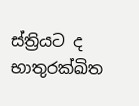ස්ත්‍රියට ද භාතුරක්ඛිත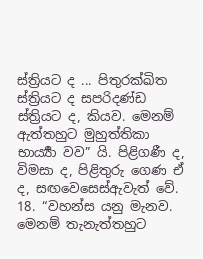ස්ත්‍රියට ද ... පිතුරක්ඛිත ස්ත්‍රියට ද සපරිදණ්ඩ ස්ත්‍රියට ද, කියව. මෙනම් ඇත්තහුට මුහුත්තිකා භාර්‍ය්‍යා වව” යි. පිළිගණී ද, විමසා ද, පිළිතුරු ගෙණ ඒ ද, සඟවෙසෙස්ඇවැත් වේ.
18. “වහන්ස යනු මැනව. මෙනම් තැනැත්තහුට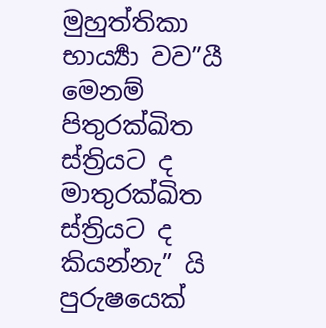මුහුත්තිකා භාර්‍ය්‍යා වව”යී මෙනම් පිතුරක්ඛිත ස්ත්‍රියට ද මාතුරක්ඛිත ස්ත්‍රියට ද කියන්නැ” යි පුරුෂයෙක්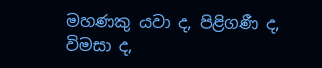මහණකු යවා ද, පිළිගණී ද, විමසා ද,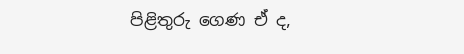පිළිතුරු ගෙණ ඒ ද,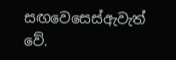සඟවෙසෙස්ඇවැත් වේ.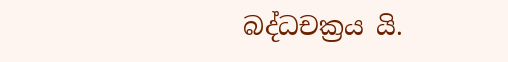බද්ධචක්‍රය යි.